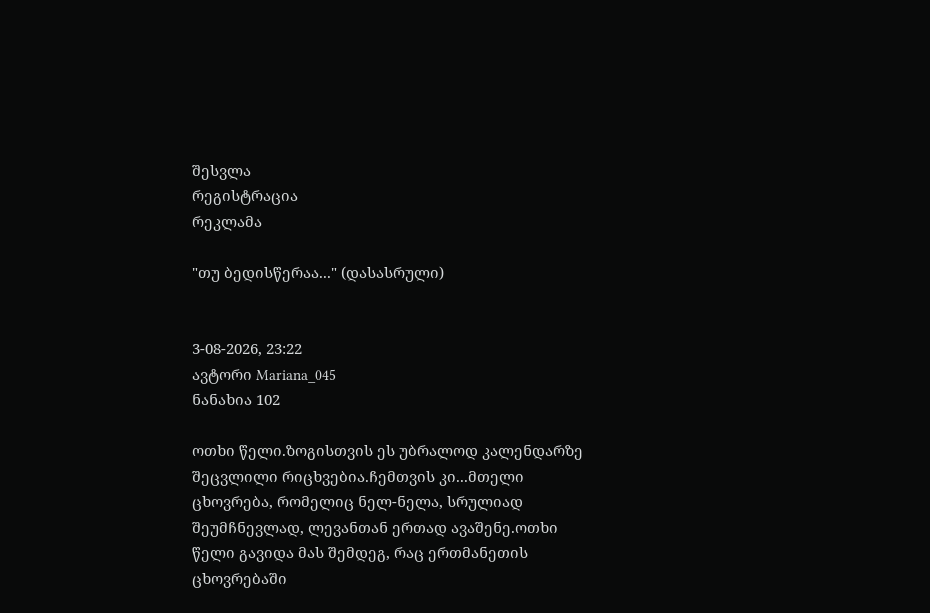შესვლა
რეგისტრაცია
რეკლამა

"თუ ბედისწერაა..." (დასასრული)


3-08-2026, 23:22
ავტორი Mariana_045
ნანახია 102

ოთხი წელი.ზოგისთვის ეს უბრალოდ კალენდარზე შეცვლილი რიცხვებია.ჩემთვის კი...მთელი ცხოვრება, რომელიც ნელ-ნელა, სრულიად შეუმჩნევლად, ლევანთან ერთად ავაშენე.ოთხი წელი გავიდა მას შემდეგ, რაც ერთმანეთის ცხოვრებაში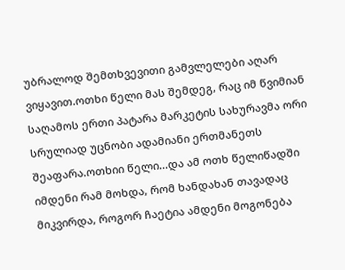უბრალოდ შემთხვევითი გამვლელები აღარ ვიყავით.ოთხი წელი მას შემდეგ, რაც იმ წვიმიან საღამოს ერთი პატარა მარკეტის სახურავმა ორი სრულიად უცნობი ადამიანი ერთმანეთს შეაფარა.ოთხიი წელი...და ამ ოთხ წელიწადში იმდენი რამ მოხდა, რომ ხანდახან თავადაც მიკვირდა, როგორ ჩაეტია ამდენი მოგონება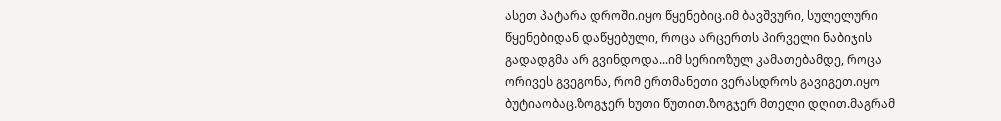ასეთ პატარა დროში.იყო წყენებიც.იმ ბავშვური, სულელური წყენებიდან დაწყებული, როცა არცერთს პირველი ნაბიჯის გადადგმა არ გვინდოდა...იმ სერიოზულ კამათებამდე, როცა ორივეს გვეგონა, რომ ერთმანეთი ვერასდროს გავიგეთ.იყო ბუტიაობაც.ზოგჯერ ხუთი წუთით.ზოგჯერ მთელი დღით.მაგრამ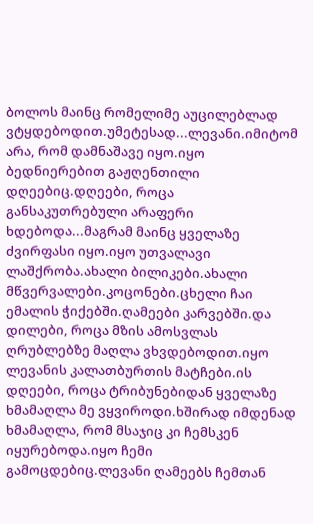ბოლოს მაინც რომელიმე აუცილებლად ვტყდებოდით.უმეტესად...ლევანი.იმიტომ არა, რომ დამნაშავე იყო.იყო ბედნიერებით გაჟღენთილი დღეებიც.დღეები, როცა განსაკუთრებული არაფერი ხდებოდა...მაგრამ მაინც ყველაზე ძვირფასი იყო.იყო უთვალავი ლაშქრობა.ახალი ბილიკები.ახალი მწვერვალები.კოცონები.ცხელი ჩაი ემალის ჭიქებში.ღამეები კარვებში.და დილები, როცა მზის ამოსვლას ღრუბლებზე მაღლა ვხვდებოდით.იყო ლევანის კალათბურთის მატჩები.ის დღეები, როცა ტრიბუნებიდან ყველაზე ხმამაღლა მე ვყვიროდი.ხშირად იმდენად ხმამაღლა, რომ მსაჯიც კი ჩემსკენ იყურებოდა.იყო ჩემი გამოცდებიც.ლევანი ღამეებს ჩემთან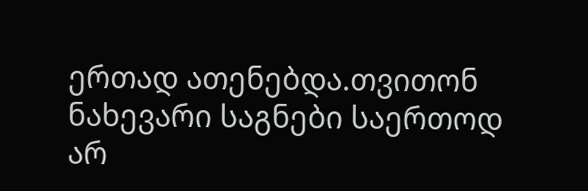ერთად ათენებდა.თვითონ ნახევარი საგნები საერთოდ არ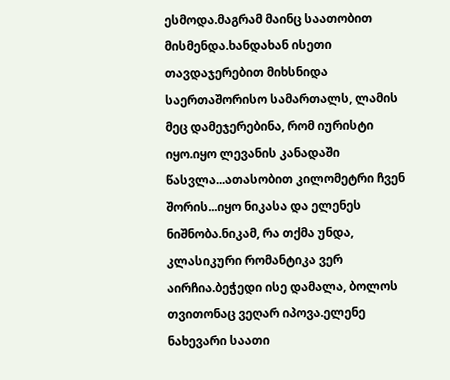ესმოდა.მაგრამ მაინც საათობით მისმენდა.ხანდახან ისეთი თავდაჯერებით მიხსნიდა საერთაშორისო სამართალს, ლამის მეც დამეჯერებინა, რომ იურისტი იყო.იყო ლევანის კანადაში წასვლა...ათასობით კილომეტრი ჩვენ შორის...იყო ნიკასა და ელენეს ნიშნობა.ნიკამ, რა თქმა უნდა, კლასიკური რომანტიკა ვერ აირჩია.ბეჭედი ისე დამალა, ბოლოს თვითონაც ვეღარ იპოვა.ელენე ნახევარი საათი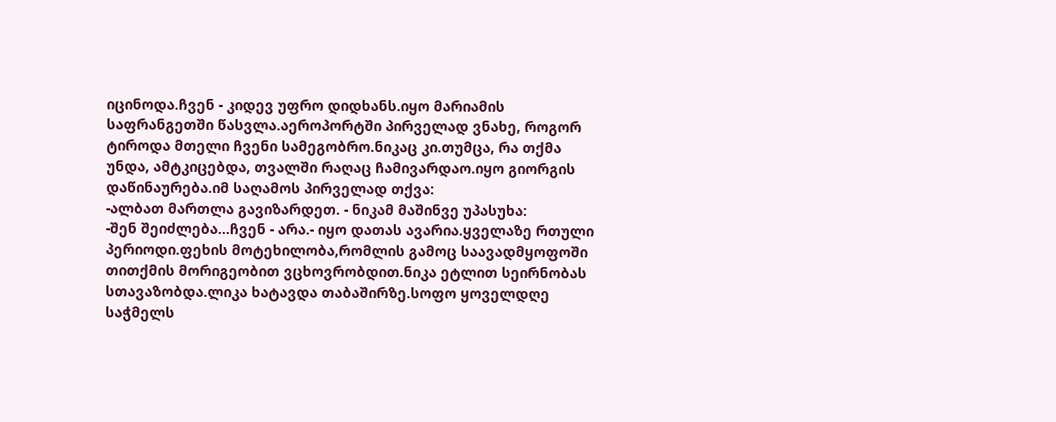იცინოდა.ჩვენ - კიდევ უფრო დიდხანს.იყო მარიამის საფრანგეთში წასვლა.აეროპორტში პირველად ვნახე, როგორ ტიროდა მთელი ჩვენი სამეგობრო.ნიკაც კი.თუმცა, რა თქმა უნდა, ამტკიცებდა, თვალში რაღაც ჩამივარდაო.იყო გიორგის დაწინაურება.იმ საღამოს პირველად თქვა:
-ალბათ მართლა გავიზარდეთ. - ნიკამ მაშინვე უპასუხა:
-შენ შეიძლება...ჩვენ - არა.- იყო დათას ავარია.ყველაზე რთული პერიოდი.ფეხის მოტეხილობა,რომლის გამოც საავადმყოფოში თითქმის მორიგეობით ვცხოვრობდით.ნიკა ეტლით სეირნობას სთავაზობდა.ლიკა ხატავდა თაბაშირზე.სოფო ყოველდღე საჭმელს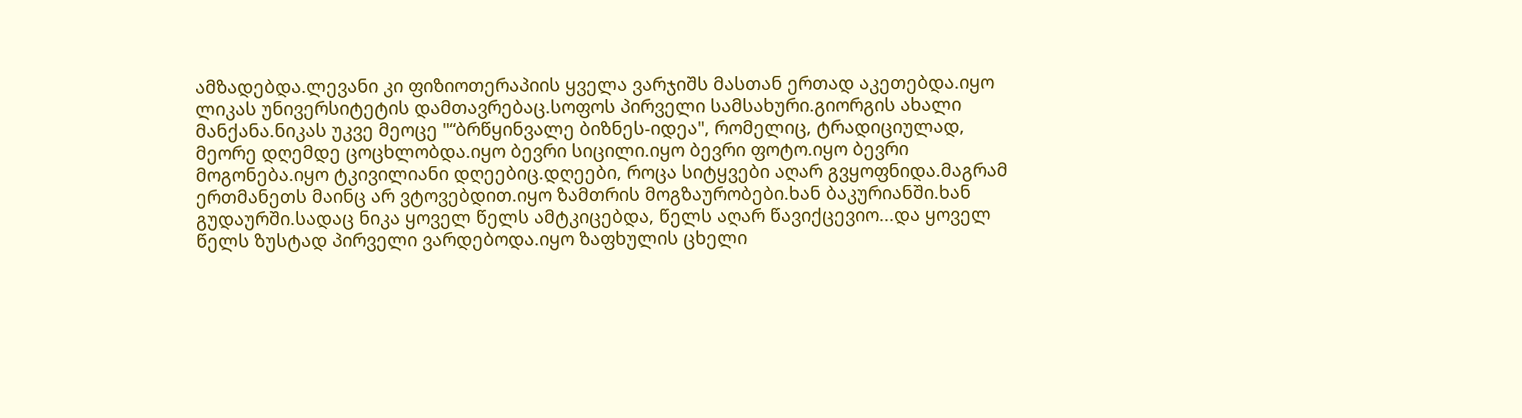ამზადებდა.ლევანი კი ფიზიოთერაპიის ყველა ვარჯიშს მასთან ერთად აკეთებდა.იყო ლიკას უნივერსიტეტის დამთავრებაც.სოფოს პირველი სამსახური.გიორგის ახალი მანქანა.ნიკას უკვე მეოცე "“ბრწყინვალე ბიზნეს-იდეა", რომელიც, ტრადიციულად, მეორე დღემდე ცოცხლობდა.იყო ბევრი სიცილი.იყო ბევრი ფოტო.იყო ბევრი მოგონება.იყო ტკივილიანი დღეებიც.დღეები, როცა სიტყვები აღარ გვყოფნიდა.მაგრამ ერთმანეთს მაინც არ ვტოვებდით.იყო ზამთრის მოგზაურობები.ხან ბაკურიანში.ხან გუდაურში.სადაც ნიკა ყოველ წელს ამტკიცებდა, წელს აღარ წავიქცევიო...და ყოველ წელს ზუსტად პირველი ვარდებოდა.იყო ზაფხულის ცხელი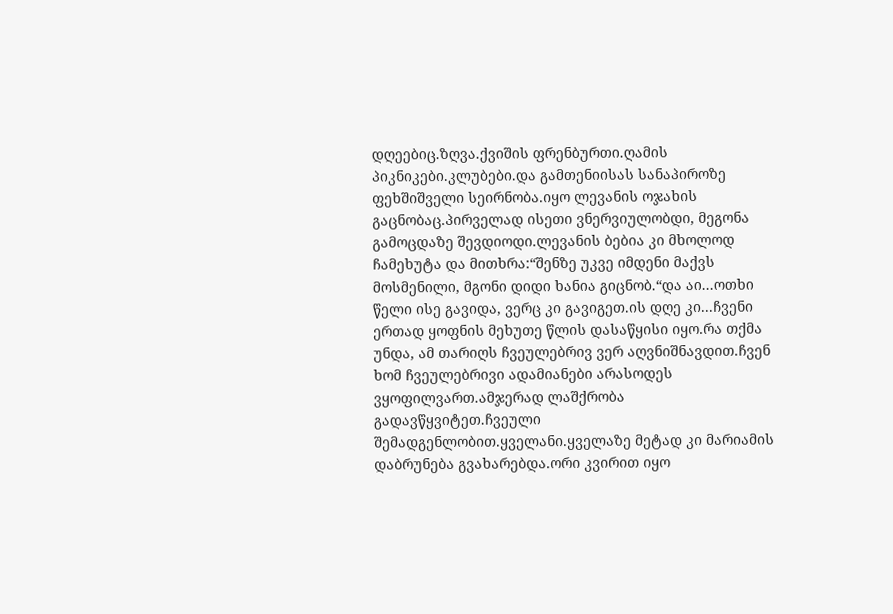დღეებიც.ზღვა.ქვიშის ფრენბურთი.ღამის პიკნიკები.კლუბები.და გამთენიისას სანაპიროზე ფეხშიშველი სეირნობა.იყო ლევანის ოჯახის გაცნობაც.პირველად ისეთი ვნერვიულობდი, მეგონა გამოცდაზე შევდიოდი.ლევანის ბებია კი მხოლოდ ჩამეხუტა და მითხრა:“შენზე უკვე იმდენი მაქვს მოსმენილი, მგონი დიდი ხანია გიცნობ.“და აი...ოთხი წელი ისე გავიდა, ვერც კი გავიგეთ.ის დღე კი...ჩვენი ერთად ყოფნის მეხუთე წლის დასაწყისი იყო.რა თქმა უნდა, ამ თარიღს ჩვეულებრივ ვერ აღვნიშნავდით.ჩვენ ხომ ჩვეულებრივი ადამიანები არასოდეს ვყოფილვართ.ამჯერად ლაშქრობა გადავწყვიტეთ.ჩვეული შემადგენლობით.ყველანი.ყველაზე მეტად კი მარიამის დაბრუნება გვახარებდა.ორი კვირით იყო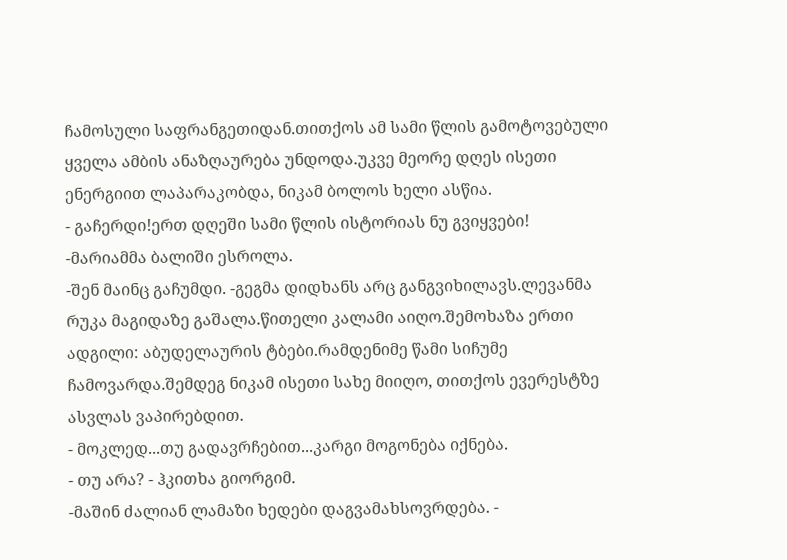ჩამოსული საფრანგეთიდან.თითქოს ამ სამი წლის გამოტოვებული ყველა ამბის ანაზღაურება უნდოდა.უკვე მეორე დღეს ისეთი ენერგიით ლაპარაკობდა, ნიკამ ბოლოს ხელი ასწია.
- გაჩერდი!ერთ დღეში სამი წლის ისტორიას ნუ გვიყვები! -მარიამმა ბალიში ესროლა.
-შენ მაინც გაჩუმდი. -გეგმა დიდხანს არც განგვიხილავს.ლევანმა რუკა მაგიდაზე გაშალა.წითელი კალამი აიღო.შემოხაზა ერთი ადგილი: აბუდელაურის ტბები.რამდენიმე წამი სიჩუმე ჩამოვარდა.შემდეგ ნიკამ ისეთი სახე მიიღო, თითქოს ევერესტზე ასვლას ვაპირებდით.
- მოკლედ...თუ გადავრჩებით...კარგი მოგონება იქნება.
- თუ არა? - ჰკითხა გიორგიმ.
-მაშინ ძალიან ლამაზი ხედები დაგვამახსოვრდება. -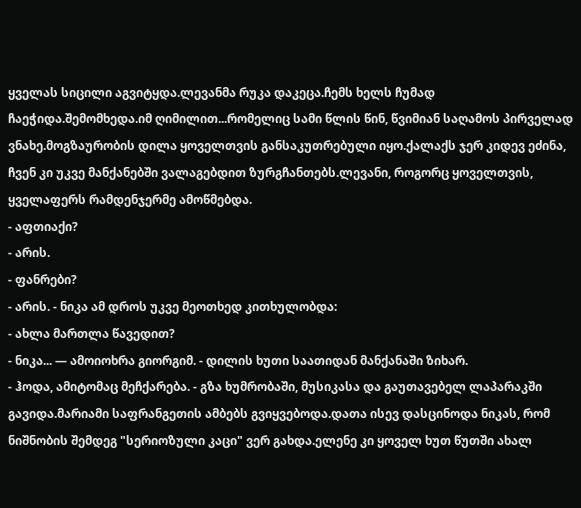ყველას სიცილი აგვიტყდა.ლევანმა რუკა დაკეცა.ჩემს ხელს ჩუმად ჩაეჭიდა.შემომხედა.იმ ღიმილით...რომელიც სამი წლის წინ, წვიმიან საღამოს პირველად ვნახე.მოგზაურობის დილა ყოველთვის განსაკუთრებული იყო.ქალაქს ჯერ კიდევ ეძინა, ჩვენ კი უკვე მანქანებში ვალაგებდით ზურგჩანთებს.ლევანი, როგორც ყოველთვის, ყველაფერს რამდენჯერმე ამოწმებდა.
- აფთიაქი?
- არის.
- ფანრები?
- არის. - ნიკა ამ დროს უკვე მეოთხედ კითხულობდა:
- ახლა მართლა წავედით?
- ნიკა... — ამოიოხრა გიორგიმ. - დილის ხუთი საათიდან მანქანაში ზიხარ.
- ჰოდა, ამიტომაც მეჩქარება. - გზა ხუმრობაში, მუსიკასა და გაუთავებელ ლაპარაკში გავიდა.მარიამი საფრანგეთის ამბებს გვიყვებოდა.დათა ისევ დასცინოდა ნიკას, რომ ნიშნობის შემდეგ "სერიოზული კაცი" ვერ გახდა.ელენე კი ყოველ ხუთ წუთში ახალ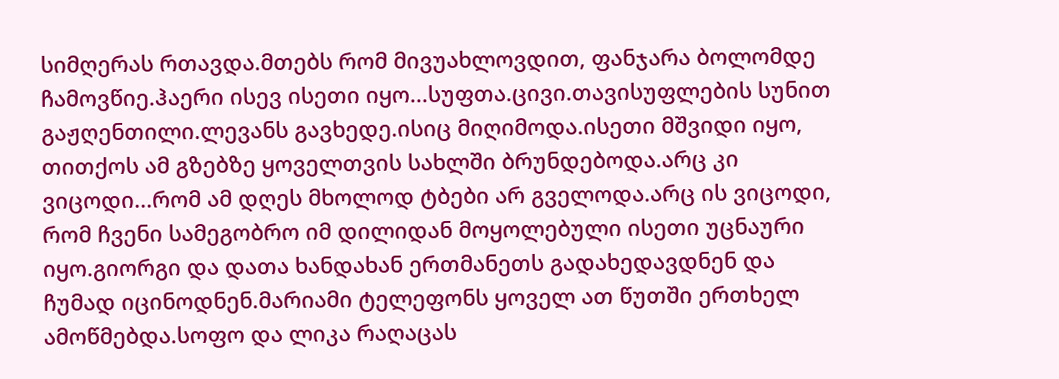სიმღერას რთავდა.მთებს რომ მივუახლოვდით, ფანჯარა ბოლომდე ჩამოვწიე.ჰაერი ისევ ისეთი იყო...სუფთა.ცივი.თავისუფლების სუნით გაჟღენთილი.ლევანს გავხედე.ისიც მიღიმოდა.ისეთი მშვიდი იყო, თითქოს ამ გზებზე ყოველთვის სახლში ბრუნდებოდა.არც კი ვიცოდი...რომ ამ დღეს მხოლოდ ტბები არ გველოდა.არც ის ვიცოდი, რომ ჩვენი სამეგობრო იმ დილიდან მოყოლებული ისეთი უცნაური იყო.გიორგი და დათა ხანდახან ერთმანეთს გადახედავდნენ და ჩუმად იცინოდნენ.მარიამი ტელეფონს ყოველ ათ წუთში ერთხელ ამოწმებდა.სოფო და ლიკა რაღაცას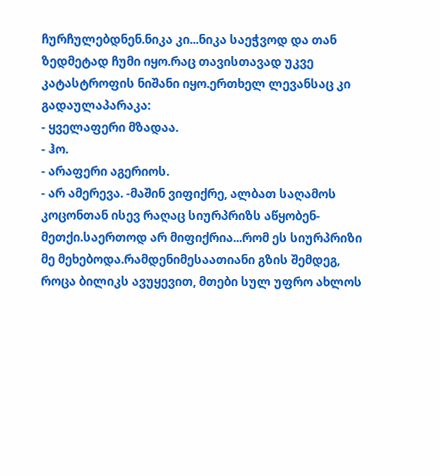ჩურჩულებდნენ.ნიკა კი...ნიკა საეჭვოდ და თან ზედმეტად ჩუმი იყო.რაც თავისთავად უკვე კატასტროფის ნიშანი იყო.ერთხელ ლევანსაც კი გადაულაპარაკა:
- ყველაფერი მზადაა.
- ჰო.
- არაფერი აგერიოს.
- არ ამერევა. -მაშინ ვიფიქრე, ალბათ საღამოს კოცონთან ისევ რაღაც სიურპრიზს აწყობენ-მეთქი.საერთოდ არ მიფიქრია...რომ ეს სიურპრიზი მე მეხებოდა.რამდენიმესაათიანი გზის შემდეგ, როცა ბილიკს ავუყევით, მთები სულ უფრო ახლოს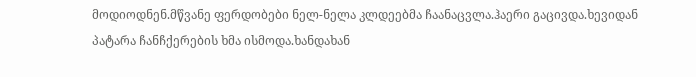მოდიოდნენ.მწვანე ფერდობები ნელ-ნელა კლდეებმა ჩაანაცვლა.ჰაერი გაცივდა.ხევიდან პატარა ჩანჩქერების ხმა ისმოდა.ხანდახან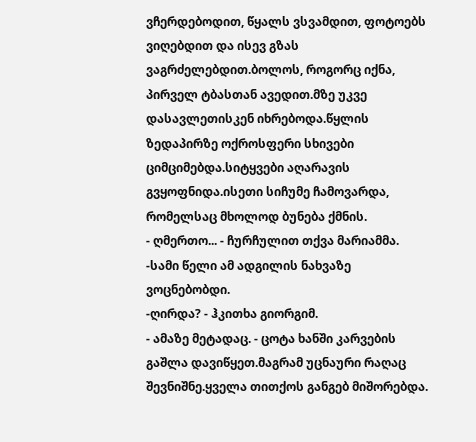ვჩერდებოდით, წყალს ვსვამდით, ფოტოებს ვიღებდით და ისევ გზას ვაგრძელებდით.ბოლოს, როგორც იქნა, პირველ ტბასთან ავედით.მზე უკვე დასავლეთისკენ იხრებოდა.წყლის ზედაპირზე ოქროსფერი სხივები ციმციმებდა.სიტყვები აღარავის გვყოფნიდა.ისეთი სიჩუმე ჩამოვარდა, რომელსაც მხოლოდ ბუნება ქმნის.
- ღმერთო... - ჩურჩულით თქვა მარიამმა. -სამი წელი ამ ადგილის ნახვაზე ვოცნებობდი.
-ღირდა? - ჰკითხა გიორგიმ.
- ამაზე მეტადაც. - ცოტა ხანში კარვების გაშლა დავიწყეთ.მაგრამ უცნაური რაღაც შევნიშნე.ყველა თითქოს განგებ მიშორებდა.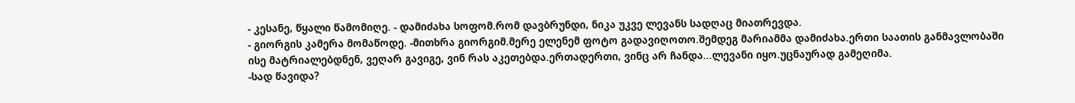- კესანე, წყალი წამომიღე. - დამიძახა სოფომ.რომ დავბრუნდი, ნიკა უკვე ლევანს სადღაც მიათრევდა.
- გიორგის კამერა მომაწოდე. -მითხრა გიორგიმ.მერე ელენემ ფოტო გადავიღოთო.შემდეგ მარიამმა დამიძახა.ერთი საათის განმავლობაში ისე მატრიალებდნენ, ვეღარ გავიგე, ვინ რას აკეთებდა.ერთადერთი, ვინც არ ჩანდა...ლევანი იყო.უცნაურად გამეღიმა.
-სად წავიდა?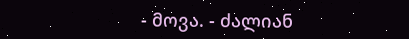- მოვა. - ძალიან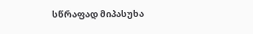სწრაფად მიპასუხა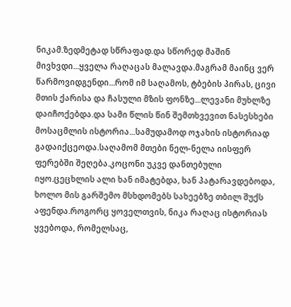ნიკამ.ზედმეტად სწრაფად.და სწორედ მაშინ მივხვდი...ყველა რაღაცას მალავდა.მაგრამ მაინც ვერ წარმოვიდგენდი...რომ იმ საღამოს, ტბების პირას, ცივი მთის ქარისა და ჩასული მზის ფონზე...ლევანი მუხლზე დაიჩოქებდა.და სამი წლის წინ შემთხვევით ნასესხები მოსაცმლის ისტორია...სამუდამოდ ოჯახის ისტორიად გადაიქცეოდა.საღამომ მთები ნელ-ნელა იისფერ ფერებში შეღება.კოცონი უკვე დანთებული იყო.ცეცხლის ალი ხან იმატებდა, ხან პატარავდებოდა, ხოლო მის გარშემო მსხდომებს სახეებზე თბილ შუქს აფენდა.როგორც ყოველთვის, ნიკა რაღაც ისტორიას ყვებოდა, რომელსაც,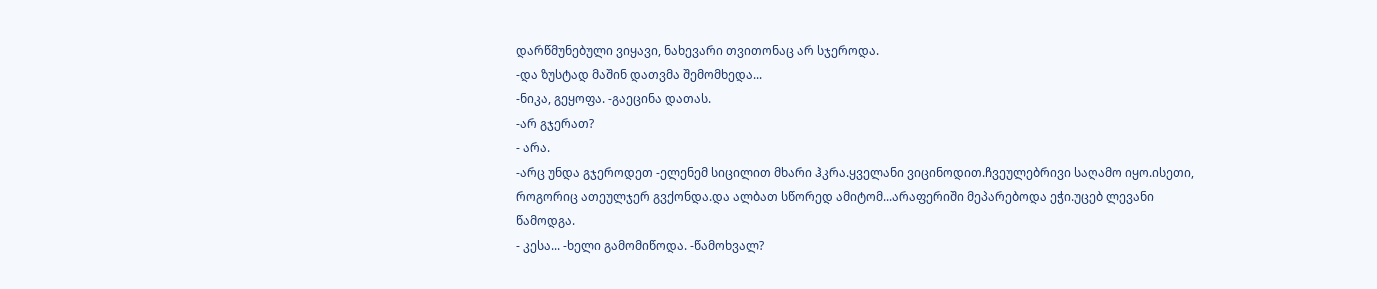დარწმუნებული ვიყავი, ნახევარი თვითონაც არ სჯეროდა.
-და ზუსტად მაშინ დათვმა შემომხედა...
-ნიკა, გეყოფა. -გაეცინა დათას.
-არ გჯერათ?
- არა.
-არც უნდა გჯეროდეთ -ელენემ სიცილით მხარი ჰკრა.ყველანი ვიცინოდით.ჩვეულებრივი საღამო იყო.ისეთი, როგორიც ათეულჯერ გვქონდა.და ალბათ სწორედ ამიტომ...არაფერიში მეპარებოდა ეჭი.უცებ ლევანი წამოდგა.
- კესა... -ხელი გამომიწოდა. -წამოხვალ?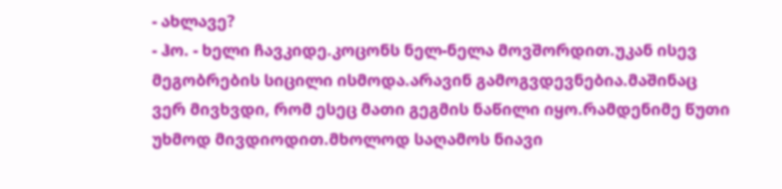- ახლავე?
- ჰო. - ხელი ჩავკიდე.კოცონს ნელ-ნელა მოვშორდით.უკან ისევ მეგობრების სიცილი ისმოდა.არავინ გამოგვდევნებია.მაშინაც ვერ მივხვდი, რომ ესეც მათი გეგმის ნაწილი იყო.რამდენიმე წუთი უხმოდ მივდიოდით.მხოლოდ საღამოს ნიავი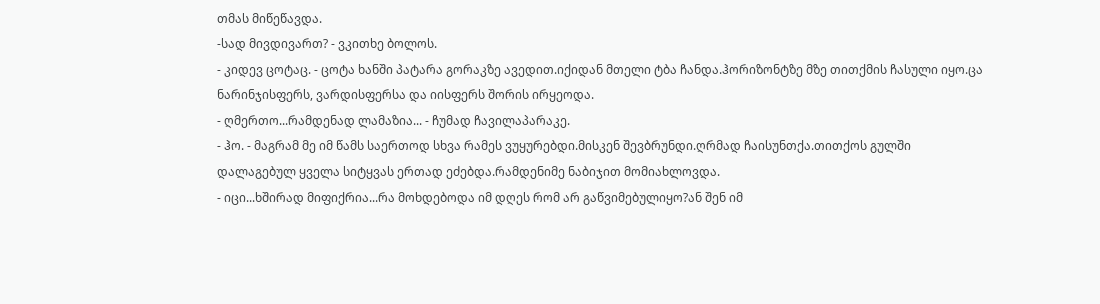თმას მიწეწავდა.
-სად მივდივართ? - ვკითხე ბოლოს.
- კიდევ ცოტაც. - ცოტა ხანში პატარა გორაკზე ავედით.იქიდან მთელი ტბა ჩანდა.ჰორიზონტზე მზე თითქმის ჩასული იყო.ცა ნარინჯისფერს, ვარდისფერსა და იისფერს შორის ირყეოდა.
- ღმერთო...რამდენად ლამაზია... - ჩუმად ჩავილაპარაკე.
- ჰო. - მაგრამ მე იმ წამს საერთოდ სხვა რამეს ვუყურებდი.მისკენ შევბრუნდი.ღრმად ჩაისუნთქა.თითქოს გულში დალაგებულ ყველა სიტყვას ერთად ეძებდა.რამდენიმე ნაბიჯით მომიახლოვდა.
- იცი...ხშირად მიფიქრია...რა მოხდებოდა იმ დღეს რომ არ გაწვიმებულიყო?ან შენ იმ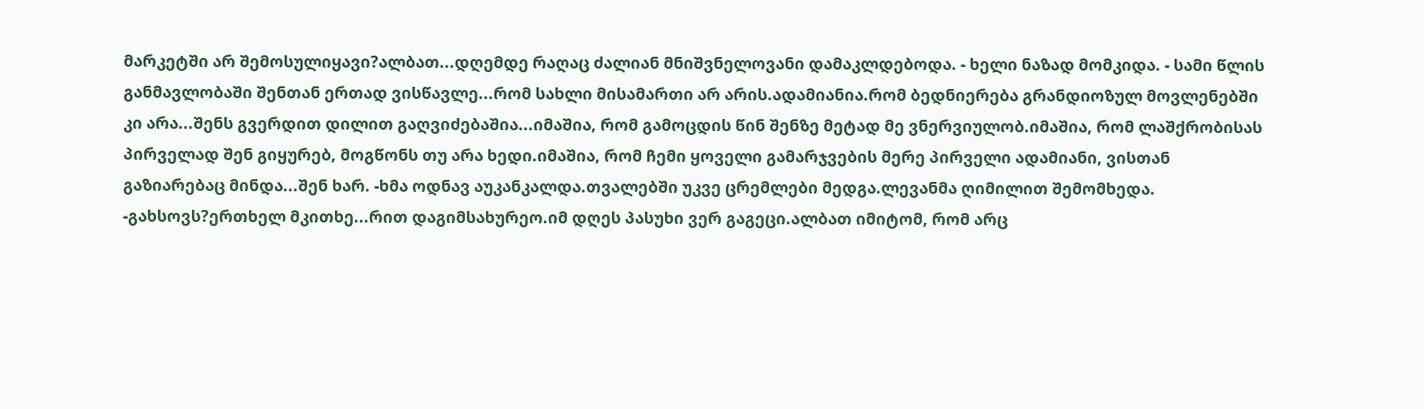მარკეტში არ შემოსულიყავი?ალბათ...დღემდე რაღაც ძალიან მნიშვნელოვანი დამაკლდებოდა. - ხელი ნაზად მომკიდა. - სამი წლის განმავლობაში შენთან ერთად ვისწავლე...რომ სახლი მისამართი არ არის.ადამიანია.რომ ბედნიერება გრანდიოზულ მოვლენებში კი არა...შენს გვერდით დილით გაღვიძებაშია...იმაშია, რომ გამოცდის წინ შენზე მეტად მე ვნერვიულობ.იმაშია, რომ ლაშქრობისას პირველად შენ გიყურებ, მოგწონს თუ არა ხედი.იმაშია, რომ ჩემი ყოველი გამარჯვების მერე პირველი ადამიანი, ვისთან გაზიარებაც მინდა...შენ ხარ. -ხმა ოდნავ აუკანკალდა.თვალებში უკვე ცრემლები მედგა.ლევანმა ღიმილით შემომხედა.
-გახსოვს?ერთხელ მკითხე...რით დაგიმსახურეო.იმ დღეს პასუხი ვერ გაგეცი.ალბათ იმიტომ, რომ არც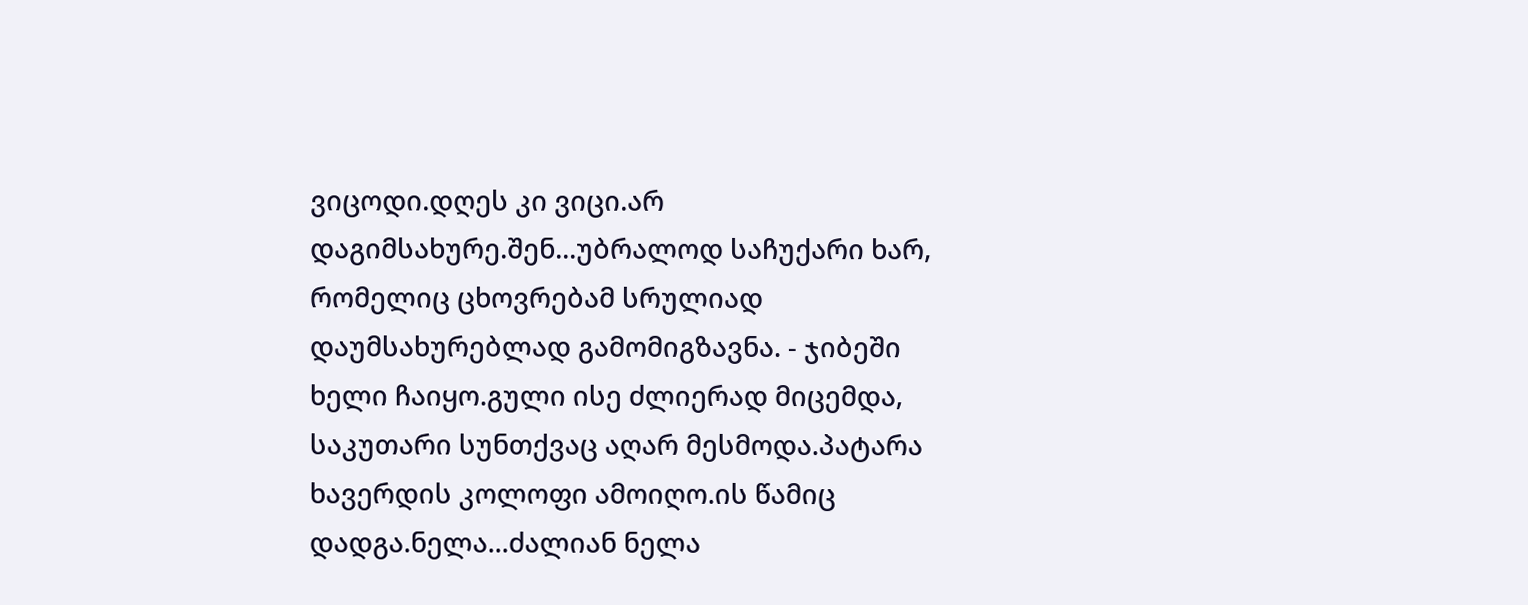ვიცოდი.დღეს კი ვიცი.არ დაგიმსახურე.შენ...უბრალოდ საჩუქარი ხარ, რომელიც ცხოვრებამ სრულიად დაუმსახურებლად გამომიგზავნა. - ჯიბეში ხელი ჩაიყო.გული ისე ძლიერად მიცემდა, საკუთარი სუნთქვაც აღარ მესმოდა.პატარა ხავერდის კოლოფი ამოიღო.ის წამიც დადგა.ნელა...ძალიან ნელა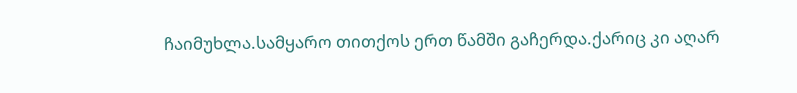ჩაიმუხლა.სამყარო თითქოს ერთ წამში გაჩერდა.ქარიც კი აღარ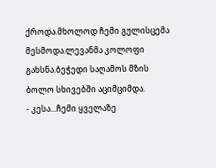ქროდა.მხოლოდ ჩემი გულისცემა მესმოდა.ლევანმა კოლოფი გახსნა.ბეჭედი საღამოს მზის ბოლო სხივებში აციმციმდა.
- კესა...ჩემი ყველაზე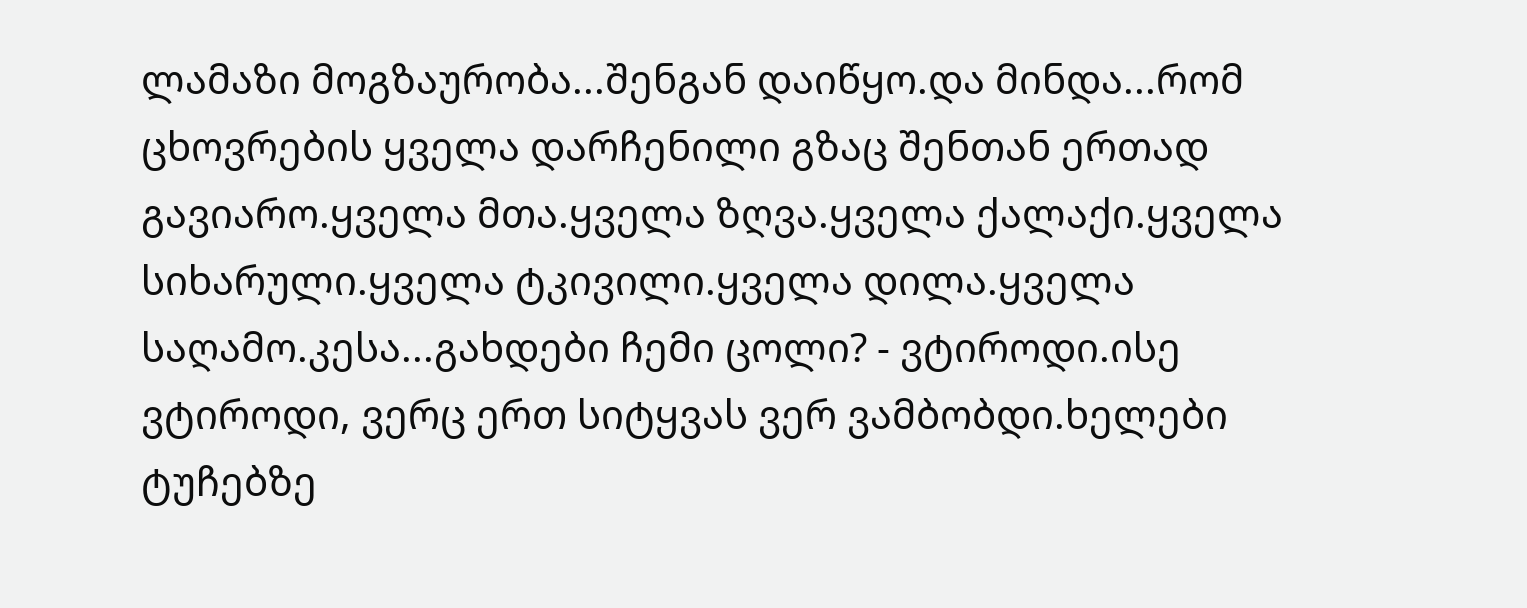ლამაზი მოგზაურობა...შენგან დაიწყო.და მინდა...რომ ცხოვრების ყველა დარჩენილი გზაც შენთან ერთად გავიარო.ყველა მთა.ყველა ზღვა.ყველა ქალაქი.ყველა სიხარული.ყველა ტკივილი.ყველა დილა.ყველა საღამო.კესა...გახდები ჩემი ცოლი? - ვტიროდი.ისე ვტიროდი, ვერც ერთ სიტყვას ვერ ვამბობდი.ხელები ტუჩებზე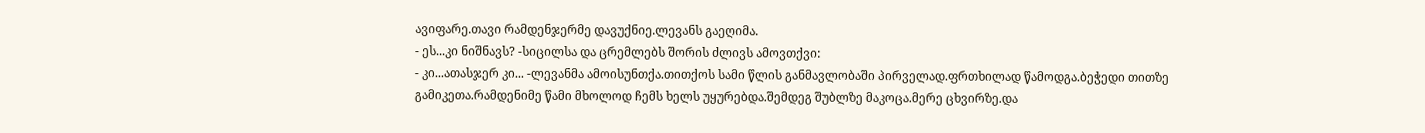ავიფარე.თავი რამდენჯერმე დავუქნიე.ლევანს გაეღიმა.
- ეს...კი ნიშნავს? -სიცილსა და ცრემლებს შორის ძლივს ამოვთქვი:
- კი...ათასჯერ კი... -ლევანმა ამოისუნთქა.თითქოს სამი წლის განმავლობაში პირველად.ფრთხილად წამოდგა.ბეჭედი თითზე გამიკეთა.რამდენიმე წამი მხოლოდ ჩემს ხელს უყურებდა.შემდეგ შუბლზე მაკოცა.მერე ცხვირზე.და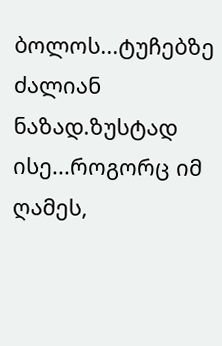ბოლოს...ტუჩებზე ძალიან ნაზად.ზუსტად ისე...როგორც იმ ღამეს,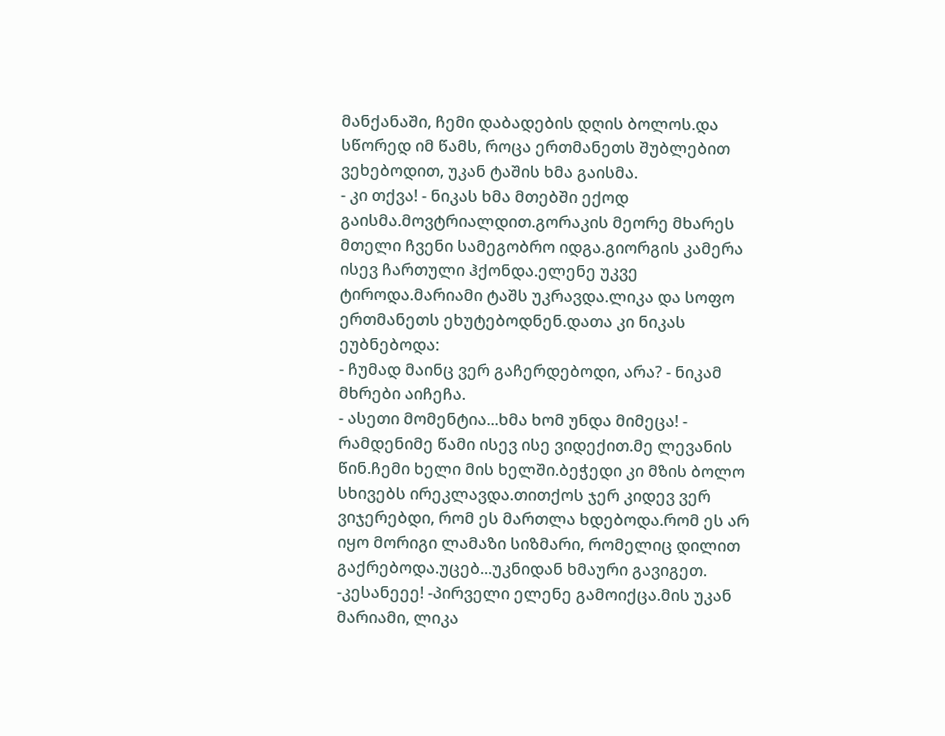მანქანაში, ჩემი დაბადების დღის ბოლოს.და სწორედ იმ წამს, როცა ერთმანეთს შუბლებით ვეხებოდით, უკან ტაშის ხმა გაისმა.
- კი თქვა! - ნიკას ხმა მთებში ექოდ გაისმა.მოვტრიალდით.გორაკის მეორე მხარეს მთელი ჩვენი სამეგობრო იდგა.გიორგის კამერა ისევ ჩართული ჰქონდა.ელენე უკვე ტიროდა.მარიამი ტაშს უკრავდა.ლიკა და სოფო ერთმანეთს ეხუტებოდნენ.დათა კი ნიკას ეუბნებოდა:
- ჩუმად მაინც ვერ გაჩერდებოდი, არა? - ნიკამ მხრები აიჩეჩა.
- ასეთი მომენტია...ხმა ხომ უნდა მიმეცა! - რამდენიმე წამი ისევ ისე ვიდექით.მე ლევანის წინ.ჩემი ხელი მის ხელში.ბეჭედი კი მზის ბოლო სხივებს ირეკლავდა.თითქოს ჯერ კიდევ ვერ ვიჯერებდი, რომ ეს მართლა ხდებოდა.რომ ეს არ იყო მორიგი ლამაზი სიზმარი, რომელიც დილით გაქრებოდა.უცებ...უკნიდან ხმაური გავიგეთ.
-კესანეეე! -პირველი ელენე გამოიქცა.მის უკან მარიამი, ლიკა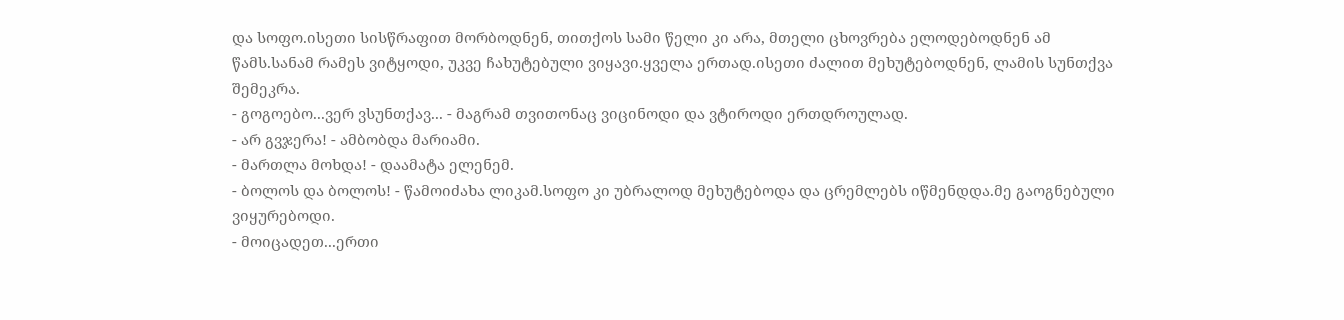და სოფო.ისეთი სისწრაფით მორბოდნენ, თითქოს სამი წელი კი არა, მთელი ცხოვრება ელოდებოდნენ ამ წამს.სანამ რამეს ვიტყოდი, უკვე ჩახუტებული ვიყავი.ყველა ერთად.ისეთი ძალით მეხუტებოდნენ, ლამის სუნთქვა შემეკრა.
- გოგოებო...ვერ ვსუნთქავ... - მაგრამ თვითონაც ვიცინოდი და ვტიროდი ერთდროულად.
- არ გვჯერა! - ამბობდა მარიამი.
- მართლა მოხდა! - დაამატა ელენემ.
- ბოლოს და ბოლოს! - წამოიძახა ლიკამ.სოფო კი უბრალოდ მეხუტებოდა და ცრემლებს იწმენდდა.მე გაოგნებული ვიყურებოდი.
- მოიცადეთ...ერთი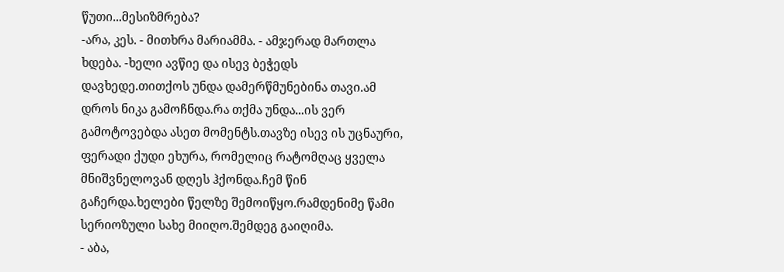წუთი...მესიზმრება?
-არა, კეს. - მითხრა მარიამმა. - ამჯერად მართლა ხდება. -ხელი ავწიე და ისევ ბეჭედს დავხედე.თითქოს უნდა დამერწმუნებინა თავი.ამ დროს ნიკა გამოჩნდა.რა თქმა უნდა...ის ვერ გამოტოვებდა ასეთ მომენტს.თავზე ისევ ის უცნაური, ფერადი ქუდი ეხურა, რომელიც რატომღაც ყველა მნიშვნელოვან დღეს ჰქონდა.ჩემ წინ გაჩერდა.ხელები წელზე შემოიწყო.რამდენიმე წამი სერიოზული სახე მიიღო.შემდეგ გაიღიმა.
- აბა,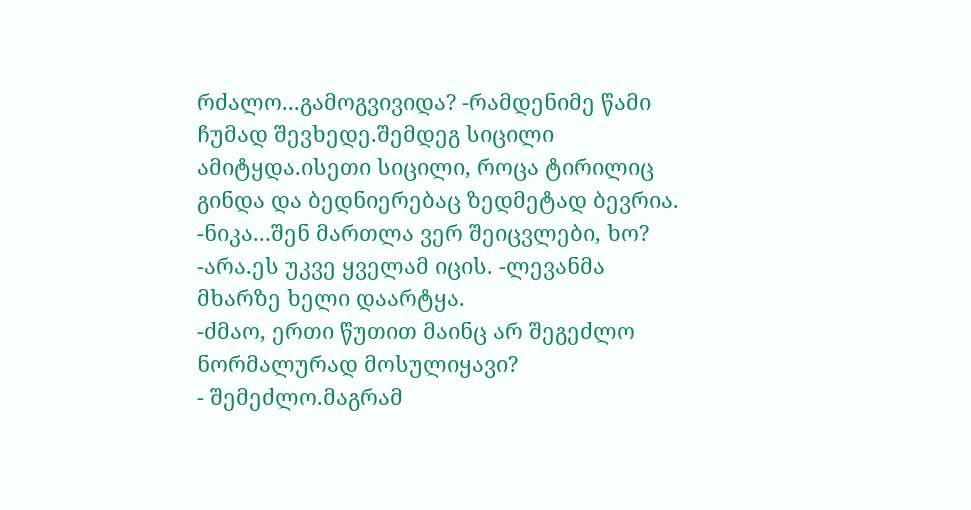რძალო...გამოგვივიდა? -რამდენიმე წამი ჩუმად შევხედე.შემდეგ სიცილი ამიტყდა.ისეთი სიცილი, როცა ტირილიც გინდა და ბედნიერებაც ზედმეტად ბევრია.
-ნიკა...შენ მართლა ვერ შეიცვლები, ხო?
-არა.ეს უკვე ყველამ იცის. -ლევანმა მხარზე ხელი დაარტყა.
-ძმაო, ერთი წუთით მაინც არ შეგეძლო ნორმალურად მოსულიყავი?
- შემეძლო.მაგრამ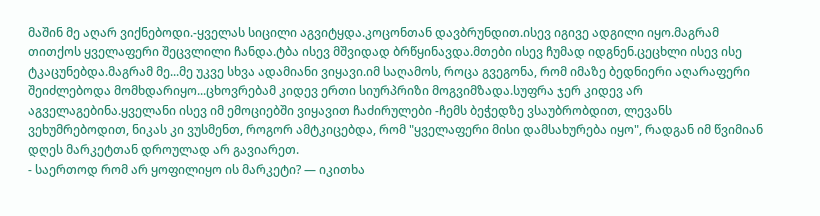მაშინ მე აღარ ვიქნებოდი.-ყველას სიცილი აგვიტყდა.კოცონთან დავბრუნდით.ისევ იგივე ადგილი იყო.მაგრამ თითქოს ყველაფერი შეცვლილი ჩანდა.ტბა ისევ მშვიდად ბრწყინავდა.მთები ისევ ჩუმად იდგნენ.ცეცხლი ისევ ისე ტკაცუნებდა.მაგრამ მე...მე უკვე სხვა ადამიანი ვიყავი.იმ საღამოს, როცა გვეგონა, რომ იმაზე ბედნიერი აღარაფერი შეიძლებოდა მომხდარიყო...ცხოვრებამ კიდევ ერთი სიურპრიზი მოგვიმზადა.სუფრა ჯერ კიდევ არ აგველაგებინა.ყველანი ისევ იმ ემოციებში ვიყავით ჩაძირულები -ჩემს ბეჭედზე ვსაუბრობდით, ლევანს ვეხუმრებოდით, ნიკას კი ვუსმენთ, როგორ ამტკიცებდა, რომ "ყველაფერი მისი დამსახურება იყო", რადგან იმ წვიმიან დღეს მარკეტთან დროულად არ გავიარეთ.
- საერთოდ რომ არ ყოფილიყო ის მარკეტი? — იკითხა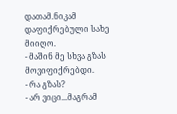დათამ.ნიკამ დაფიქრებული სახე მიიღო.
- მაშინ მე სხვა გზას მოვიფიქრებდი.
- რა გზას?
- არ ვიცი...მაგრამ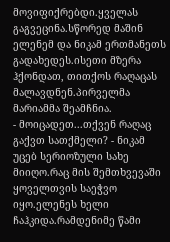მოვიფიქრებდი.ყველას გაგვეცინა.სწორედ მაშინ ელენემ და ნიკამ ერთმანეთს გადახედეს.ისეთი მზერა ჰქონდათ, თითქოს რაღაცას მალავდნენ.პირველმა მარიამმა შეამჩნია.
- მოიცადეთ...თქვენ რაღაც გაქვთ სათქმელი? - ნიკამ უცებ სერიოზული სახე მიიღო.რაც მის შემთხვევაში ყოველთვის საეჭვო იყო.ელენეს ხელი ჩაჰკიდა.რამდენიმე წამი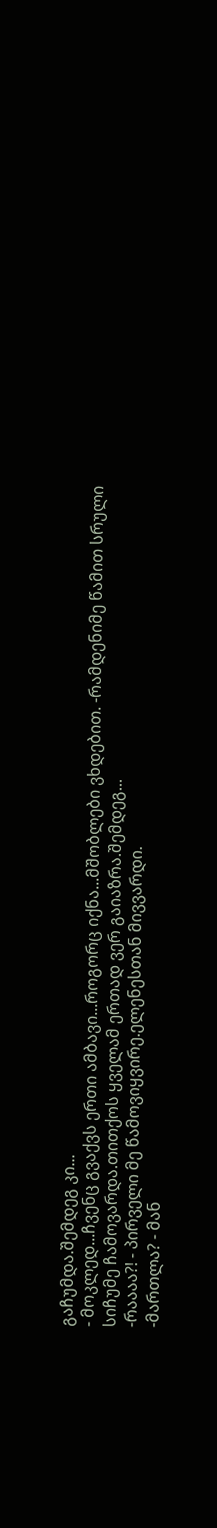გაჩუმდა.შემდეგ კი...
- მოკლედ...ჩვენც გვაქვს ერთი ამბავი...როგორც იქნა...მშობლები ვხდებით. -რამდენიმე წამით სრული სიჩუმე ჩამოვარდა.თითქოს ყველამ ერთად ვერ გაიაზრა.შემდეგ...
-რაააა?! - პირველი მე წამოვიყვირე.ელენესთან მივვარდი.
-მართლა? - მან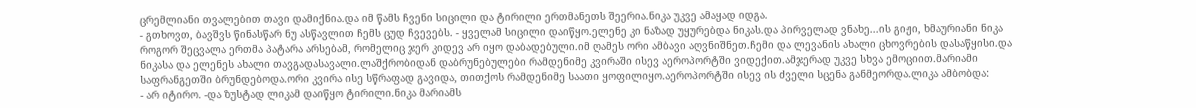ცრემლიანი თვალებით თავი დამიქნია.და იმ წამს ჩვენი სიცილი და ტირილი ერთმანეთს შეერია.ნიკა უკვე ამაყად იდგა.
- გთხოვთ, ბავშვს წინასწარ ნუ ასწავლით ჩემს ცუდ ჩვევებს. - ყველამ სიცილი დაიწყო.ელენე კი ნაზად უყურებდა ნიკას.და პირველად ვნახე...ის გიჟი, ხმაურიანი ნიკა როგორ შეცვალა ერთმა პატარა არსებამ, რომელიც ჯერ კიდევ არ იყო დაბადებული.იმ ღამეს ორი ამბავი აღვნიშნეთ.ჩემი და ლევანის ახალი ცხოვრების დასაწყისი.და ნიკასა და ელენეს ახალი თავგადასავალი.ლაშქრობიდან დაბრუნებულები რამდენიმე კვირაში ისევ აეროპორტში ვიდექით.ამჯერად უკვე სხვა ემოციით.მარიამი საფრანგეთში ბრუნდებოდა.ორი კვირა ისე სწრაფად გავიდა, თითქოს რამდენიმე საათი ყოფილიყო.აეროპორტში ისევ ის ძველი სცენა განმეორდა.ლიკა ამბობდა:
- არ იტირო. -და ზუსტად ლიკამ დაიწყო ტირილი.ნიკა მარიამს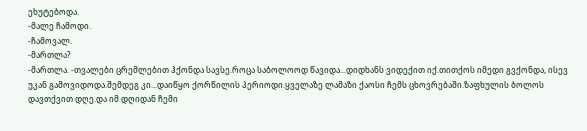ეხუტებოდა.
-მალე ჩამოდი.
-ჩამოვალ.
-მართლა?
-მართლა. -თვალები ცრემლებით ჰქონდა სავსე.როცა საბოლოოდ წავიდა...დიდხანს ვიდექით იქ.თითქოს იმედი გვქონდა, ისევ უკან გამოვიდოდა.შემდეგ კი...დაიწყო ქორწილის პერიოდი.ყველაზე ლამაზი ქაოსი ჩემს ცხოვრებაში.ზაფხულის ბოლოს დავთქვით დღე.და იმ დღიდან ჩემი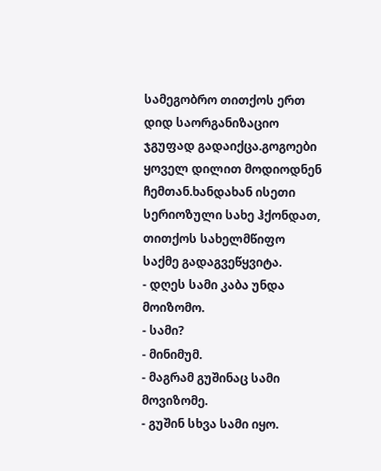სამეგობრო თითქოს ერთ დიდ საორგანიზაციო ჯგუფად გადაიქცა.გოგოები ყოველ დილით მოდიოდნენ ჩემთან.ხანდახან ისეთი სერიოზული სახე ჰქონდათ, თითქოს სახელმწიფო საქმე გადაგვეწყვიტა.
- დღეს სამი კაბა უნდა მოიზომო.
- სამი?
- მინიმუმ.
- მაგრამ გუშინაც სამი მოვიზომე.
- გუშინ სხვა სამი იყო.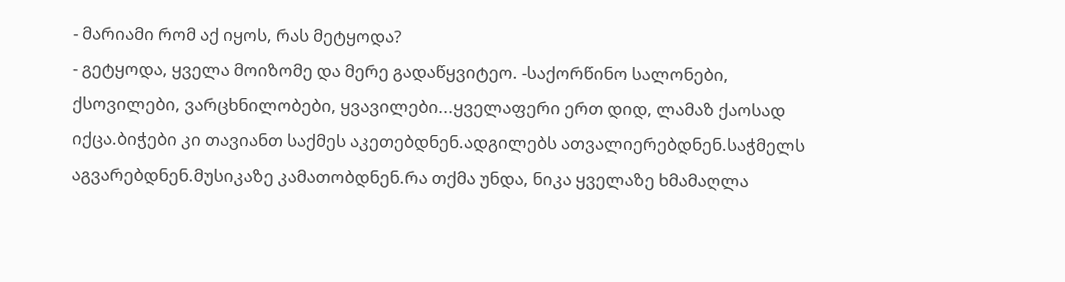- მარიამი რომ აქ იყოს, რას მეტყოდა?
- გეტყოდა, ყველა მოიზომე და მერე გადაწყვიტეო. -საქორწინო სალონები, ქსოვილები, ვარცხნილობები, ყვავილები...ყველაფერი ერთ დიდ, ლამაზ ქაოსად იქცა.ბიჭები კი თავიანთ საქმეს აკეთებდნენ.ადგილებს ათვალიერებდნენ.საჭმელს აგვარებდნენ.მუსიკაზე კამათობდნენ.რა თქმა უნდა, ნიკა ყველაზე ხმამაღლა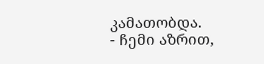კამათობდა.
- ჩემი აზრით,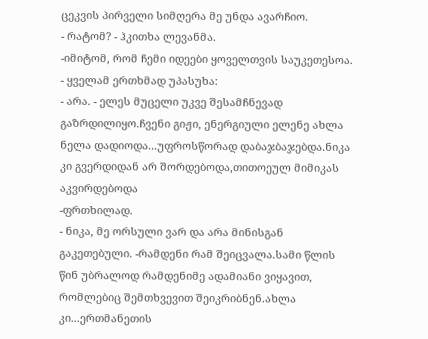ცეკვის პირველი სიმღერა მე უნდა ავარჩიო.
- რატომ? - ჰკითხა ლევანმა.
-იმიტომ, რომ ჩემი იდეები ყოველთვის საუკეთესოა. - ყველამ ერთხმად უპასუხა:
- არა. - ელეს მუცელი უკვე შესამჩნევად გაზრდილიყო.ჩვენი გიჟი, ენერგიული ელენე ახლა ნელა დადიოდა...უფროსწორად დაბაჯბაჯებდა.ნიკა კი გვერდიდან არ შორდებოდა,თითოეულ მიმიკას აკვირდებოდა
-ფრთხილად.
- ნიკა, მე ორსული ვარ და არა მინისგან გაკეთებული. -რამდენი რამ შეიცვალა.სამი წლის წინ უბრალოდ რამდენიმე ადამიანი ვიყავით, რომლებიც შემთხვევით შეიკრიბნენ.ახლა კი...ერთმანეთის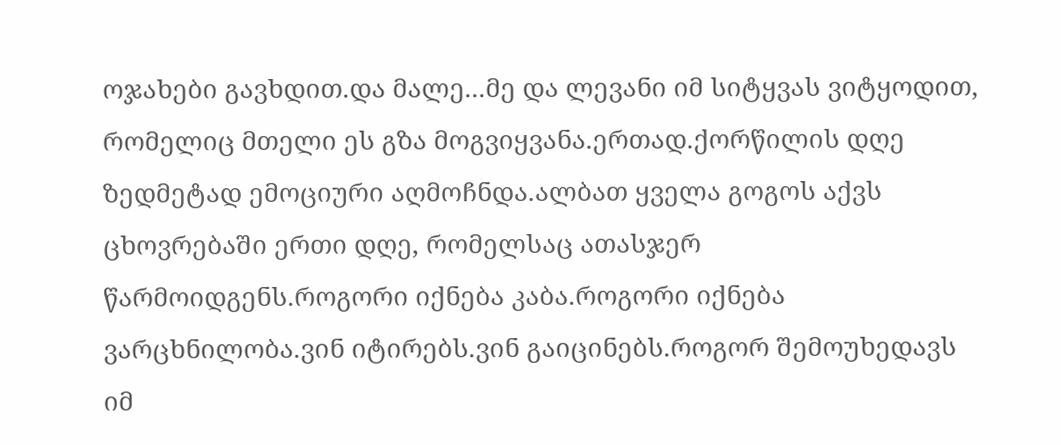ოჯახები გავხდით.და მალე...მე და ლევანი იმ სიტყვას ვიტყოდით, რომელიც მთელი ეს გზა მოგვიყვანა.ერთად.ქორწილის დღე ზედმეტად ემოციური აღმოჩნდა.ალბათ ყველა გოგოს აქვს ცხოვრებაში ერთი დღე, რომელსაც ათასჯერ წარმოიდგენს.როგორი იქნება კაბა.როგორი იქნება ვარცხნილობა.ვინ იტირებს.ვინ გაიცინებს.როგორ შემოუხედავს იმ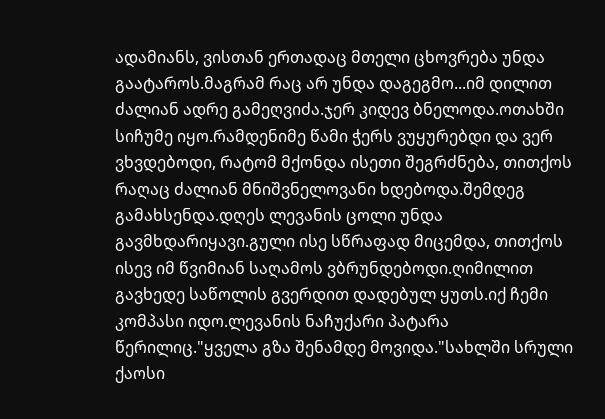ადამიანს, ვისთან ერთადაც მთელი ცხოვრება უნდა გაატაროს.მაგრამ რაც არ უნდა დაგეგმო...იმ დილით ძალიან ადრე გამეღვიძა.ჯერ კიდევ ბნელოდა.ოთახში სიჩუმე იყო.რამდენიმე წამი ჭერს ვუყურებდი და ვერ ვხვდებოდი, რატომ მქონდა ისეთი შეგრძნება, თითქოს რაღაც ძალიან მნიშვნელოვანი ხდებოდა.შემდეგ გამახსენდა.დღეს ლევანის ცოლი უნდა გავმხდარიყავი.გული ისე სწრაფად მიცემდა, თითქოს ისევ იმ წვიმიან საღამოს ვბრუნდებოდი.ღიმილით გავხედე საწოლის გვერდით დადებულ ყუთს.იქ ჩემი კომპასი იდო.ლევანის ნაჩუქარი პატარა წერილიც."ყველა გზა შენამდე მოვიდა."სახლში სრული ქაოსი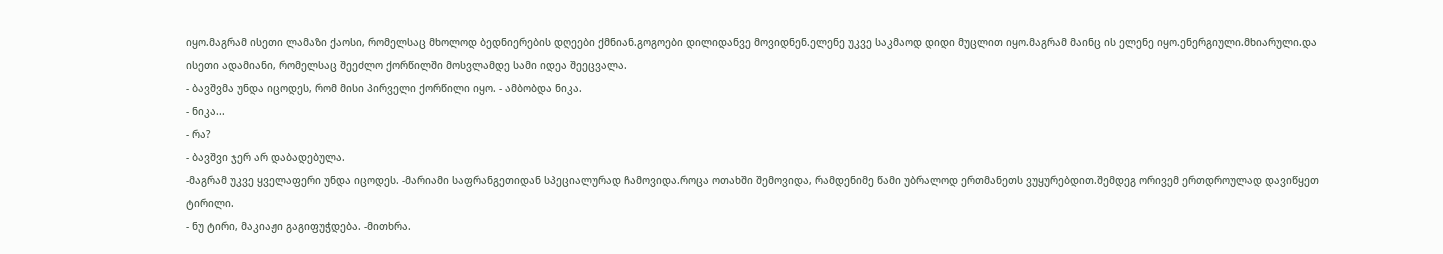იყო.მაგრამ ისეთი ლამაზი ქაოსი, რომელსაც მხოლოდ ბედნიერების დღეები ქმნიან.გოგოები დილიდანვე მოვიდნენ.ელენე უკვე საკმაოდ დიდი მუცლით იყო.მაგრამ მაინც ის ელენე იყო.ენერგიული.მხიარული.და ისეთი ადამიანი, რომელსაც შეეძლო ქორწილში მოსვლამდე სამი იდეა შეეცვალა.
- ბავშვმა უნდა იცოდეს, რომ მისი პირველი ქორწილი იყო. - ამბობდა ნიკა.
- ნიკა...
- რა?
- ბავშვი ჯერ არ დაბადებულა.
-მაგრამ უკვე ყველაფერი უნდა იცოდეს. -მარიამი საფრანგეთიდან სპეციალურად ჩამოვიდა.როცა ოთახში შემოვიდა, რამდენიმე წამი უბრალოდ ერთმანეთს ვუყურებდით.შემდეგ ორივემ ერთდროულად დავიწყეთ ტირილი.
- ნუ ტირი, მაკიაჟი გაგიფუჭდება. -მითხრა.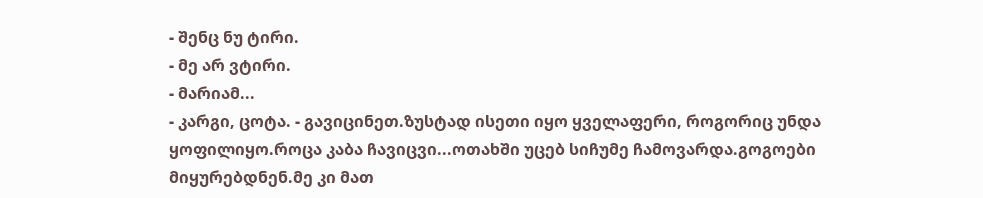- შენც ნუ ტირი.
- მე არ ვტირი.
- მარიამ...
- კარგი, ცოტა. - გავიცინეთ.ზუსტად ისეთი იყო ყველაფერი, როგორიც უნდა ყოფილიყო.როცა კაბა ჩავიცვი...ოთახში უცებ სიჩუმე ჩამოვარდა.გოგოები მიყურებდნენ.მე კი მათ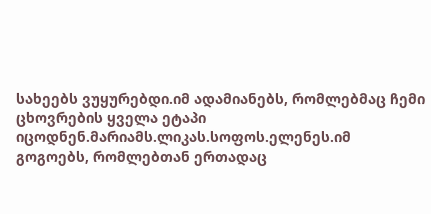სახეებს ვუყურებდი.იმ ადამიანებს, რომლებმაც ჩემი ცხოვრების ყველა ეტაპი იცოდნენ.მარიამს.ლიკას.სოფოს.ელენეს.იმ გოგოებს, რომლებთან ერთადაც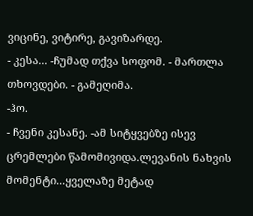ვიცინე, ვიტირე, გავიზარდე.
- კესა... -ჩუმად თქვა სოფომ. - მართლა თხოვდები. - გამეღიმა.
-ჰო.
- ჩვენი კესანე. -ამ სიტყვებზე ისევ ცრემლები წამომივიდა.ლევანის ნახვის მომენტი...ყველაზე მეტად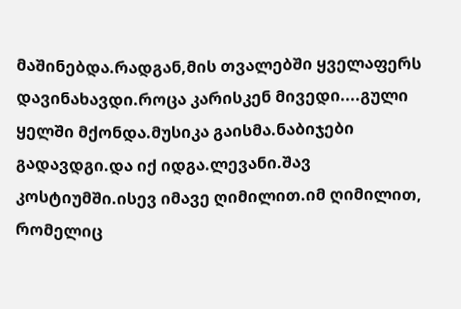მაშინებდა.რადგან,მის თვალებში ყველაფერს დავინახავდი.როცა კარისკენ მივედი....გული ყელში მქონდა.მუსიკა გაისმა.ნაბიჯები გადავდგი.და იქ იდგა.ლევანი.შავ კოსტიუმში.ისევ იმავე ღიმილით.იმ ღიმილით, რომელიც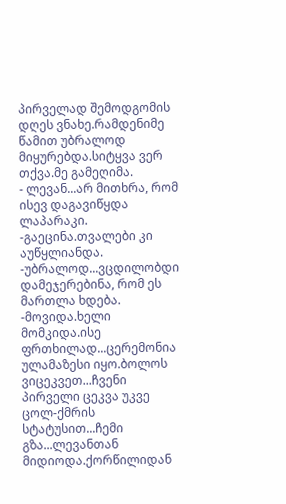პირველად შემოდგომის დღეს ვნახე.რამდენიმე წამით უბრალოდ მიყურებდა.სიტყვა ვერ თქვა.მე გამეღიმა.
- ლევან...არ მითხრა, რომ ისევ დაგავიწყდა ლაპარაკი. -გაეცინა.თვალები კი აუწყლიანდა.
-უბრალოდ...ვცდილობდი დამეჯერებინა, რომ ეს მართლა ხდება. -მოვიდა.ხელი მომკიდა.ისე ფრთხილად...ცერემონია ულამაზესი იყო.ბოლოს ვიცეკვეთ...ჩვენი პირველი ცეკვა უკვე ცოლ-ქმრის სტატუსით...ჩემი გზა...ლევანთან მიდიოდა.ქორწილიდან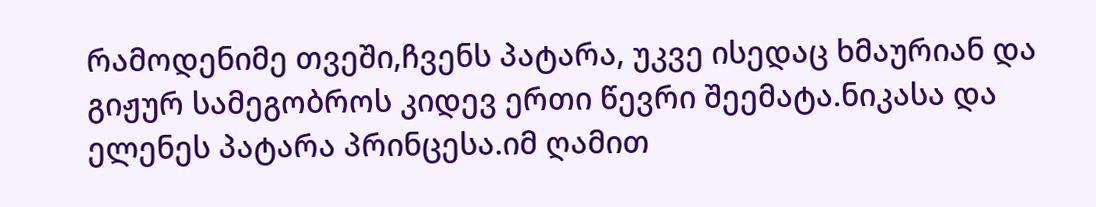რამოდენიმე თვეში,ჩვენს პატარა, უკვე ისედაც ხმაურიან და გიჟურ სამეგობროს კიდევ ერთი წევრი შეემატა.ნიკასა და ელენეს პატარა პრინცესა.იმ ღამით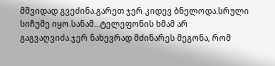მშვიდად გვეძინა.გარეთ ჯერ კიდევ ბნელოდა.სრული სიჩუმე იყო.სანამ...ტელეფონის ხმამ არ გაგვაღვიძა.ჯერ ნახევრად მძინარეს მეგონა, რომ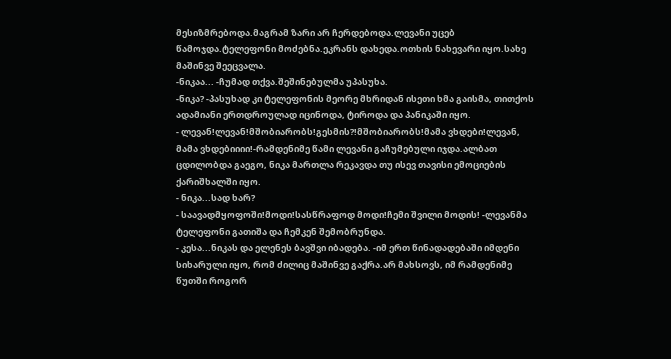მესიზმრებოდა.მაგრამ ზარი არ ჩერდებოდა.ლევანი უცებ წამოჯდა.ტელეფონი მოძებნა.ეკრანს დახედა.ოთხის ნახევარი იყო.სახე მაშინვე შეეცვალა.
-ნიკაა... -ჩუმად თქვა.შეშინებულმა უპასუხა.
-ნიკა? -პასუხად კი ტელეფონის მეორე მხრიდან ისეთი ხმა გაისმა, თითქოს ადამიანი ერთდროულად იცინოდა, ტიროდა და პანიკაში იყო.
- ლევან!ლევან!მშობიარობს!გესმის?!მშობიარობს!მამა ვხდები!ლევან, მამა ვხდებიიიი!-რამდენიმე წამი ლევანი გაჩუმებული იჯდა.ალბათ ცდილობდა გაეგო, ნიკა მართლა რეკავდა თუ ისევ თავისი ემოციების ქარიშხალში იყო.
- ნიკა...სად ხარ?
- საავადმყოფოში!მოდი!სასწრაფოდ მოდი!ჩემი შვილი მოდის! -ლევანმა ტელეფონი გათიშა და ჩემკენ შემობრუნდა.
- კესა...ნიკას და ელენეს ბავშვი იბადება. -იმ ერთ წინადადებაში იმდენი სიხარული იყო, რომ ძილიც მაშინვე გაქრა.არ მახსოვს, იმ რამდენიმე წუთში როგორ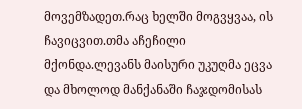მოვემზადეთ.რაც ხელში მოგვყვაა, ის ჩავიცვით.თმა აჩეჩილი მქონდა.ლევანს მაისური უკუღმა ეცვა და მხოლოდ მანქანაში ჩაჯდომისას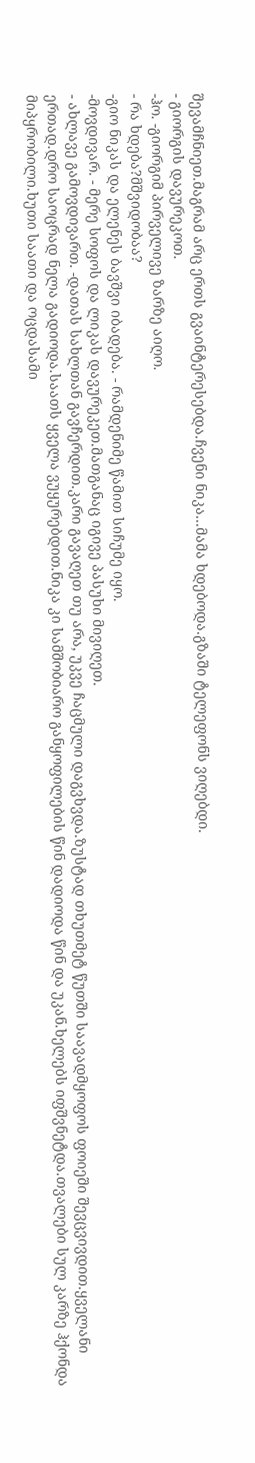შევამჩნიეთ.მაგრამ არც ერთს გვაინტერესებდა.ჩვენი ნიკა...მამა ხდებოდა.გზაში ტელეფონს ვიღებდი.
- გიორგის დავურეკოთ.
-ჰო. -გიორგიმ პირველივე ზარზე აიღო.
- რა ხდება?მშვიდობაა?
-გიო ნიკას და ელენეს ბავშვი იბადება. - რამდენიმე წამით სიჩუმე იყო.
-მოვდივარ. - მერე სოფოს და ლიკას დავურეკეთ.მათგანაც იგივე პასუხი მივიღეთ.
- ახლავე გამოვდივართ. -დათას სახლთან გავჩერდით.კარი გავაღეთ თუ არა, უკვე ჩაცმული დაგვხვდა.ზუსტად თხუთმეტ წუთში საავადმყოფოს ფოიეში შევცვივდით.ყველანი ერთად.დრო საოცრად ნელა გადიოდა.საათს ყველა ვუყურებდით.ნიკა კი სამშობიარო განყოფილების წინ დადიოდა წინ და უკან.ხელებს იფშვნეტდა.თვალები სულ კარზე ჰქონდა მიპყრობილი.ხუთი საათი და ოცდასამი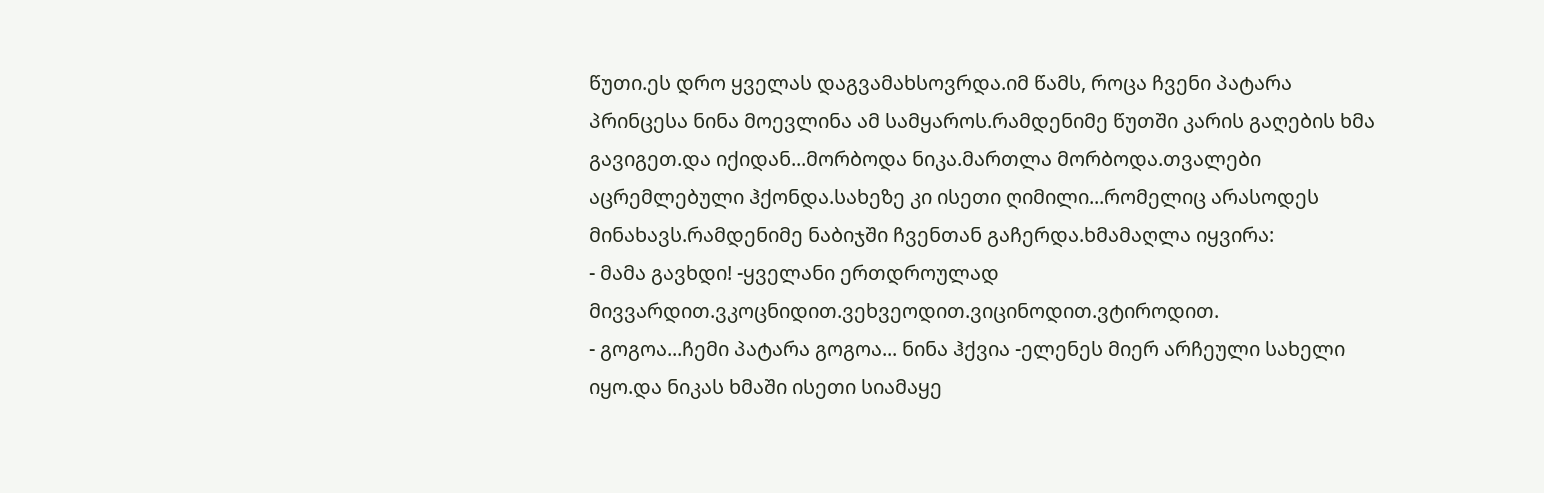წუთი.ეს დრო ყველას დაგვამახსოვრდა.იმ წამს, როცა ჩვენი პატარა პრინცესა ნინა მოევლინა ამ სამყაროს.რამდენიმე წუთში კარის გაღების ხმა გავიგეთ.და იქიდან...მორბოდა ნიკა.მართლა მორბოდა.თვალები აცრემლებული ჰქონდა.სახეზე კი ისეთი ღიმილი...რომელიც არასოდეს მინახავს.რამდენიმე ნაბიჯში ჩვენთან გაჩერდა.ხმამაღლა იყვირა:
- მამა გავხდი! -ყველანი ერთდროულად მივვარდით.ვკოცნიდით.ვეხვეოდით.ვიცინოდით.ვტიროდით.
- გოგოა...ჩემი პატარა გოგოა... ნინა ჰქვია -ელენეს მიერ არჩეული სახელი იყო.და ნიკას ხმაში ისეთი სიამაყე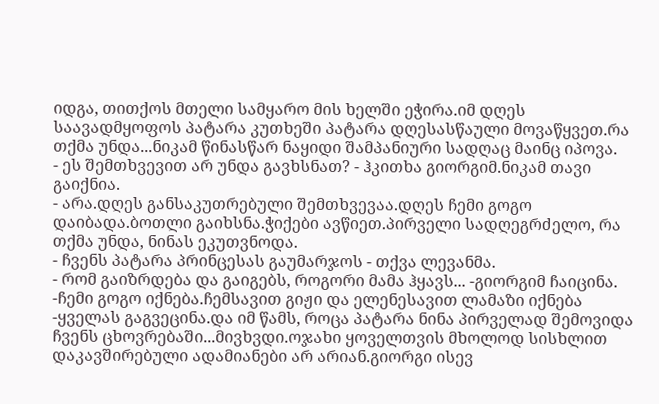იდგა, თითქოს მთელი სამყარო მის ხელში ეჭირა.იმ დღეს საავადმყოფოს პატარა კუთხეში პატარა დღესასწაული მოვაწყვეთ.რა თქმა უნდა...ნიკამ წინასწარ ნაყიდი შამპანიური სადღაც მაინც იპოვა.
- ეს შემთხვევით არ უნდა გავხსნათ? - ჰკითხა გიორგიმ.ნიკამ თავი გაიქნია.
- არა.დღეს განსაკუთრებული შემთხვევაა.დღეს ჩემი გოგო დაიბადა.ბოთლი გაიხსნა.ჭიქები ავწიეთ.პირველი სადღეგრძელო, რა თქმა უნდა, ნინას ეკუთვნოდა.
- ჩვენს პატარა პრინცესას გაუმარჯოს - თქვა ლევანმა.
- რომ გაიზრდება და გაიგებს, როგორი მამა ჰყავს... -გიორგიმ ჩაიცინა.
-ჩემი გოგო იქნება.ჩემსავით გიჟი და ელენესავით ლამაზი იქნება -ყველას გაგვეცინა.და იმ წამს, როცა პატარა ნინა პირველად შემოვიდა ჩვენს ცხოვრებაში...მივხვდი.ოჯახი ყოველთვის მხოლოდ სისხლით დაკავშირებული ადამიანები არ არიან.გიორგი ისევ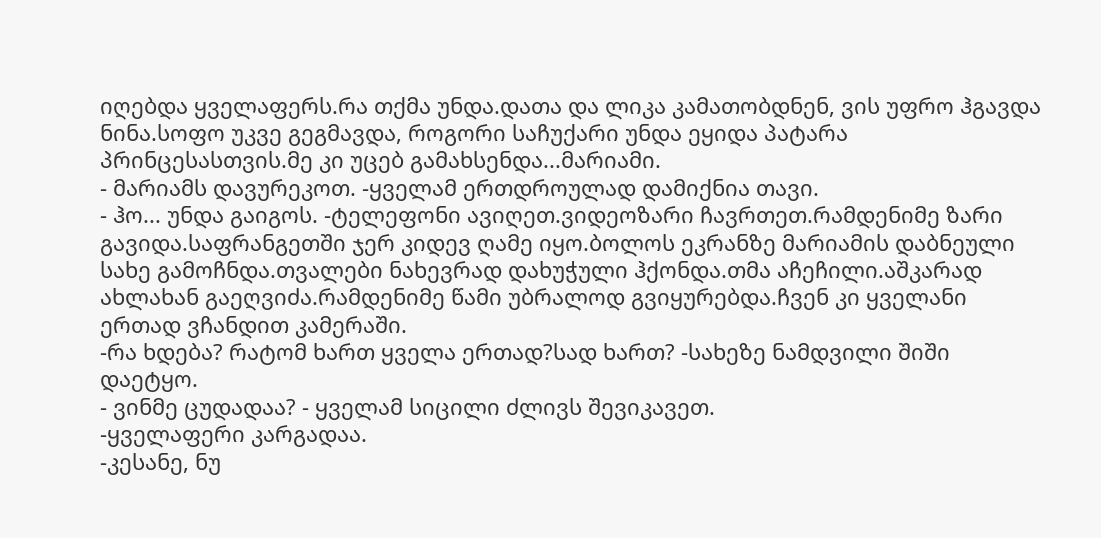იღებდა ყველაფერს.რა თქმა უნდა.დათა და ლიკა კამათობდნენ, ვის უფრო ჰგავდა ნინა.სოფო უკვე გეგმავდა, როგორი საჩუქარი უნდა ეყიდა პატარა პრინცესასთვის.მე კი უცებ გამახსენდა...მარიამი.
- მარიამს დავურეკოთ. -ყველამ ერთდროულად დამიქნია თავი.
- ჰო... უნდა გაიგოს. -ტელეფონი ავიღეთ.ვიდეოზარი ჩავრთეთ.რამდენიმე ზარი გავიდა.საფრანგეთში ჯერ კიდევ ღამე იყო.ბოლოს ეკრანზე მარიამის დაბნეული სახე გამოჩნდა.თვალები ნახევრად დახუჭული ჰქონდა.თმა აჩეჩილი.აშკარად ახლახან გაეღვიძა.რამდენიმე წამი უბრალოდ გვიყურებდა.ჩვენ კი ყველანი ერთად ვჩანდით კამერაში.
-რა ხდება? რატომ ხართ ყველა ერთად?სად ხართ? -სახეზე ნამდვილი შიში დაეტყო.
- ვინმე ცუდადაა? - ყველამ სიცილი ძლივს შევიკავეთ.
-ყველაფერი კარგადაა.
-კესანე, ნუ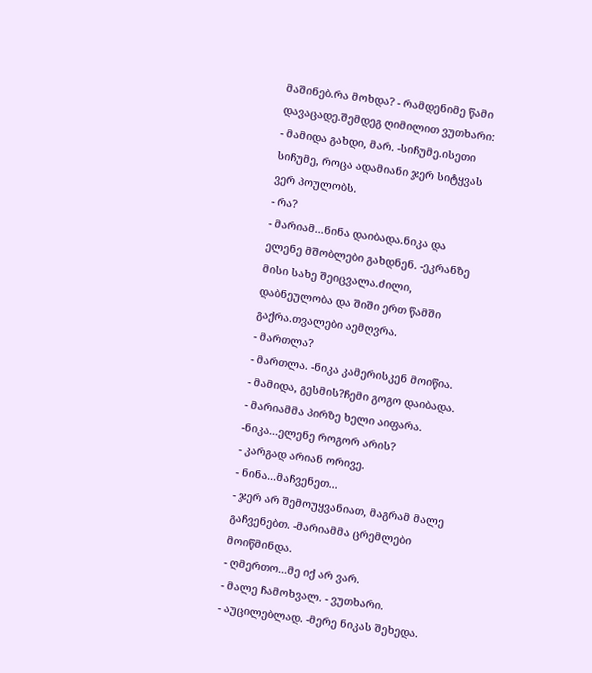მაშინებ.რა მოხდა? - რამდენიმე წამი დავაცადე.შემდეგ ღიმილით ვუთხარი:
- მამიდა გახდი, მარ. -სიჩუმე.ისეთი სიჩუმე, როცა ადამიანი ჯერ სიტყვას ვერ პოულობს.
- რა?
- მარიამ...ნინა დაიბადა.ნიკა და ელენე მშობლები გახდნენ. -ეკრანზე მისი სახე შეიცვალა.ძილი, დაბნეულობა და შიში ერთ წამში გაქრა.თვალები აემღვრა.
- მართლა?
- მართლა. -ნიკა კამერისკენ მოიწია.
- მამიდა, გესმის?ჩემი გოგო დაიბადა. - მარიამმა პირზე ხელი აიფარა.
-ნიკა...ელენე როგორ არის?
- კარგად არიან ორივე.
- ნინა...მაჩვენეთ...
- ჯერ არ შემოუყვანიათ, მაგრამ მალე გაჩვენებთ. -მარიამმა ცრემლები მოიწმინდა.
- ღმერთო...მე იქ არ ვარ.
- მალე ჩამოხვალ. - ვუთხარი.
- აუცილებლად. -მერე ნიკას შეხედა.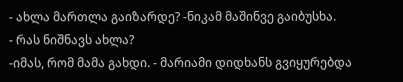- ახლა მართლა გაიზარდე? -ნიკამ მაშინვე გაიბუსხა.
- რას ნიშნავს ახლა?
-იმას, რომ მამა გახდი. - მარიამი დიდხანს გვიყურებდა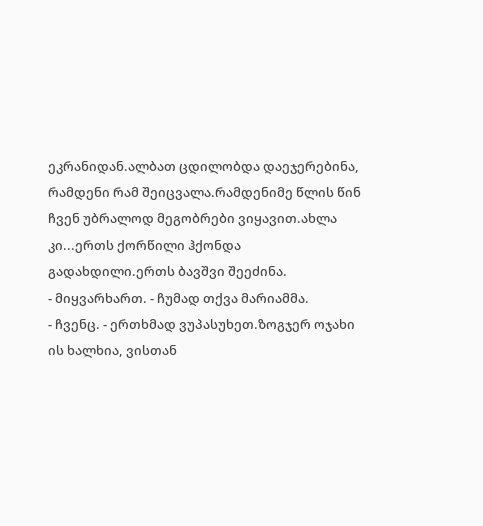ეკრანიდან.ალბათ ცდილობდა დაეჯერებინა, რამდენი რამ შეიცვალა.რამდენიმე წლის წინ ჩვენ უბრალოდ მეგობრები ვიყავით.ახლა კი...ერთს ქორწილი ჰქონდა გადახდილი.ერთს ბავშვი შეეძინა.
- მიყვარხართ. - ჩუმად თქვა მარიამმა.
- ჩვენც. - ერთხმად ვუპასუხეთ.ზოგჯერ ოჯახი ის ხალხია, ვისთან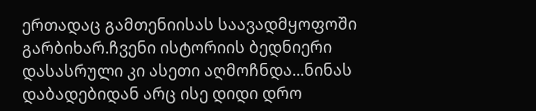ერთადაც გამთენიისას საავადმყოფოში გარბიხარ.ჩვენი ისტორიის ბედნიერი დასასრული კი ასეთი აღმოჩნდა...ნინას დაბადებიდან არც ისე დიდი დრო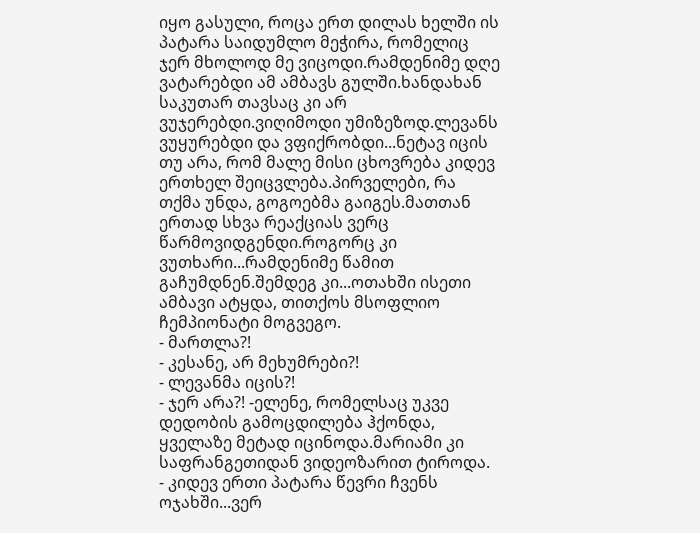იყო გასული, როცა ერთ დილას ხელში ის პატარა საიდუმლო მეჭირა, რომელიც ჯერ მხოლოდ მე ვიცოდი.რამდენიმე დღე ვატარებდი ამ ამბავს გულში.ხანდახან საკუთარ თავსაც კი არ ვუჯერებდი.ვიღიმოდი უმიზეზოდ.ლევანს ვუყურებდი და ვფიქრობდი...ნეტავ იცის თუ არა, რომ მალე მისი ცხოვრება კიდევ ერთხელ შეიცვლება.პირველები, რა თქმა უნდა, გოგოებმა გაიგეს.მათთან ერთად სხვა რეაქციას ვერც წარმოვიდგენდი.როგორც კი ვუთხარი...რამდენიმე წამით გაჩუმდნენ.შემდეგ კი...ოთახში ისეთი ამბავი ატყდა, თითქოს მსოფლიო ჩემპიონატი მოგვეგო.
- მართლა?!
- კესანე, არ მეხუმრები?!
- ლევანმა იცის?!
- ჯერ არა?! -ელენე, რომელსაც უკვე დედობის გამოცდილება ჰქონდა, ყველაზე მეტად იცინოდა.მარიამი კი საფრანგეთიდან ვიდეოზარით ტიროდა.
- კიდევ ერთი პატარა წევრი ჩვენს ოჯახში...ვერ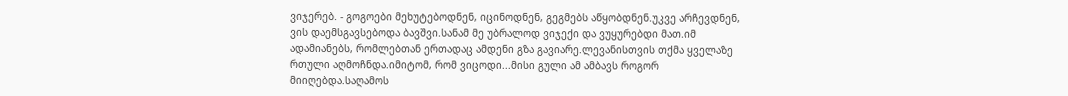ვიჯერებ. - გოგოები მეხუტებოდნენ, იცინოდნენ, გეგმებს აწყობდნენ.უკვე არჩევდნენ, ვის დაემსგავსებოდა ბავშვი.სანამ მე უბრალოდ ვიჯექი და ვუყურებდი მათ.იმ ადამიანებს, რომლებთან ერთადაც ამდენი გზა გავიარე.ლევანისთვის თქმა ყველაზე რთული აღმოჩნდა.იმიტომ, რომ ვიცოდი...მისი გული ამ ამბავს როგორ მიიღებდა.საღამოს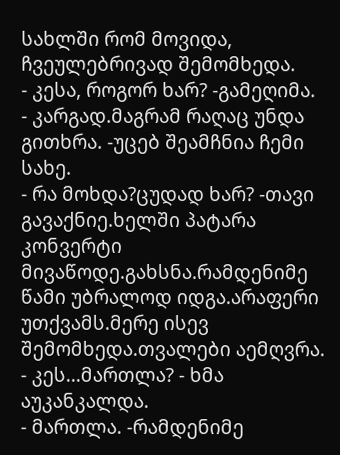სახლში რომ მოვიდა, ჩვეულებრივად შემომხედა.
- კესა, როგორ ხარ? -გამეღიმა.
- კარგად.მაგრამ რაღაც უნდა გითხრა. -უცებ შეამჩნია ჩემი სახე.
- რა მოხდა?ცუდად ხარ? -თავი გავაქნიე.ხელში პატარა კონვერტი მივაწოდე.გახსნა.რამდენიმე წამი უბრალოდ იდგა.არაფერი უთქვამს.მერე ისევ შემომხედა.თვალები აემღვრა.
- კეს...მართლა? - ხმა აუკანკალდა.
- მართლა. -რამდენიმე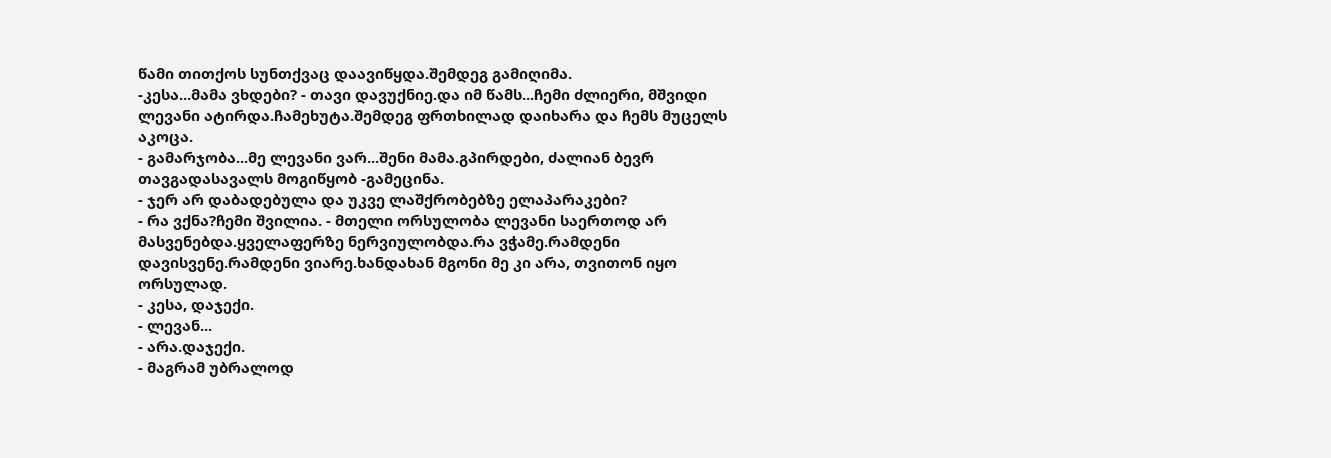წამი თითქოს სუნთქვაც დაავიწყდა.შემდეგ გამიღიმა.
-კესა...მამა ვხდები? - თავი დავუქნიე.და იმ წამს...ჩემი ძლიერი, მშვიდი ლევანი ატირდა.ჩამეხუტა.შემდეგ ფრთხილად დაიხარა და ჩემს მუცელს აკოცა.
- გამარჯობა...მე ლევანი ვარ...შენი მამა.გპირდები, ძალიან ბევრ თავგადასავალს მოგიწყობ -გამეცინა.
- ჯერ არ დაბადებულა და უკვე ლაშქრობებზე ელაპარაკები?
- რა ვქნა?ჩემი შვილია. - მთელი ორსულობა ლევანი საერთოდ არ მასვენებდა.ყველაფერზე ნერვიულობდა.რა ვჭამე.რამდენი დავისვენე.რამდენი ვიარე.ხანდახან მგონი მე კი არა, თვითონ იყო ორსულად.
- კესა, დაჯექი.
- ლევან...
- არა.დაჯექი.
- მაგრამ უბრალოდ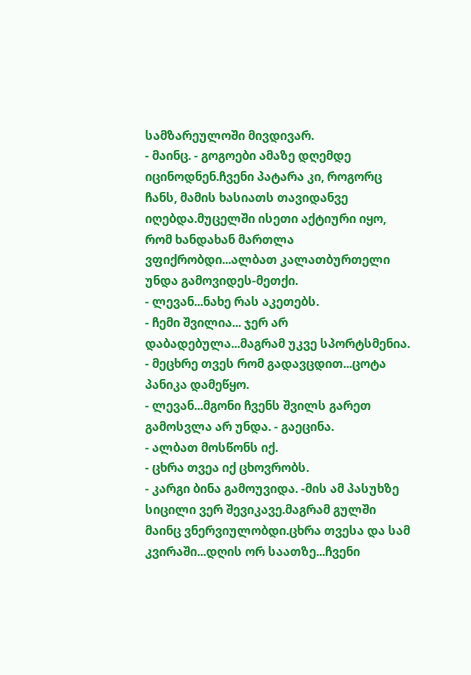სამზარეულოში მივდივარ.
- მაინც. - გოგოები ამაზე დღემდე იცინოდნენ.ჩვენი პატარა კი, როგორც ჩანს, მამის ხასიათს თავიდანვე იღებდა.მუცელში ისეთი აქტიური იყო, რომ ხანდახან მართლა ვფიქრობდი...ალბათ კალათბურთელი უნდა გამოვიდეს-მეთქი.
- ლევან...ნახე რას აკეთებს.
- ჩემი შვილია... ჯერ არ დაბადებულა...მაგრამ უკვე სპორტსმენია. - მეცხრე თვეს რომ გადავცდით...ცოტა პანიკა დამეწყო.
- ლევან...მგონი ჩვენს შვილს გარეთ გამოსვლა არ უნდა. - გაეცინა.
- ალბათ მოსწონს იქ.
- ცხრა თვეა იქ ცხოვრობს.
- კარგი ბინა გამოუვიდა. -მის ამ პასუხზე სიცილი ვერ შევიკავე.მაგრამ გულში მაინც ვნერვიულობდი.ცხრა თვესა და სამ კვირაში...დღის ორ საათზე...ჩვენი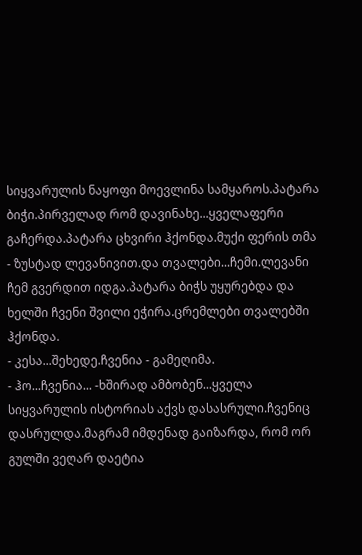სიყვარულის ნაყოფი მოევლინა სამყაროს.პატარა ბიჭი.პირველად რომ დავინახე...ყველაფერი გაჩერდა.პატარა ცხვირი ჰქონდა.მუქი ფერის თმა - ზუსტად ლევანივით.და თვალები...ჩემი.ლევანი ჩემ გვერდით იდგა.პატარა ბიჭს უყურებდა და ხელში ჩვენი შვილი ეჭირა.ცრემლები თვალებში ჰქონდა.
- კესა...შეხედე.ჩვენია - გამეღიმა.
- ჰო...ჩვენია... -ხშირად ამბობენ...ყველა სიყვარულის ისტორიას აქვს დასასრული.ჩვენიც დასრულდა.მაგრამ იმდენად გაიზარდა, რომ ორ გულში ვეღარ დაეტია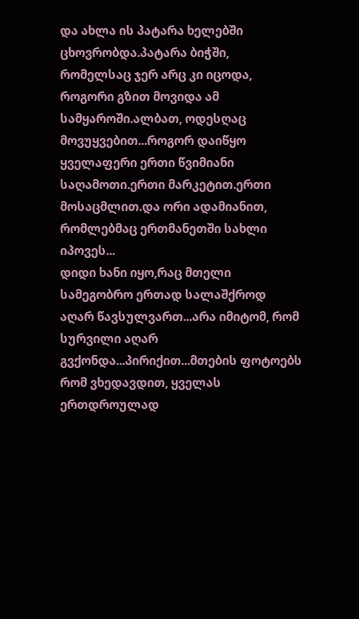და ახლა ის პატარა ხელებში ცხოვრობდა.პატარა ბიჭში, რომელსაც ჯერ არც კი იცოდა, როგორი გზით მოვიდა ამ სამყაროში.ალბათ, ოდესღაც მოვუყვებით...როგორ დაიწყო ყველაფერი ერთი წვიმიანი საღამოთი.ერთი მარკეტით.ერთი მოსაცმლით.და ორი ადამიანით, რომლებმაც ერთმანეთში სახლი იპოვეს...
დიდი ხანი იყო,რაც მთელი სამეგობრო ერთად სალაშქროდ აღარ წავსულვართ...არა იმიტომ, რომ სურვილი აღარ გვქონდა...პირიქით...მთების ფოტოებს რომ ვხედავდით, ყველას ერთდროულად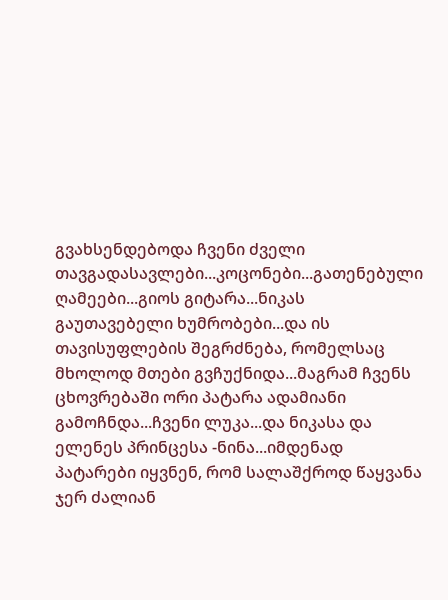გვახსენდებოდა ჩვენი ძველი თავგადასავლები...კოცონები...გათენებული ღამეები...გიოს გიტარა...ნიკას გაუთავებელი ხუმრობები...და ის თავისუფლების შეგრძნება, რომელსაც მხოლოდ მთები გვჩუქნიდა...მაგრამ ჩვენს ცხოვრებაში ორი პატარა ადამიანი გამოჩნდა...ჩვენი ლუკა...და ნიკასა და ელენეს პრინცესა -ნინა...იმდენად პატარები იყვნენ, რომ სალაშქროდ წაყვანა ჯერ ძალიან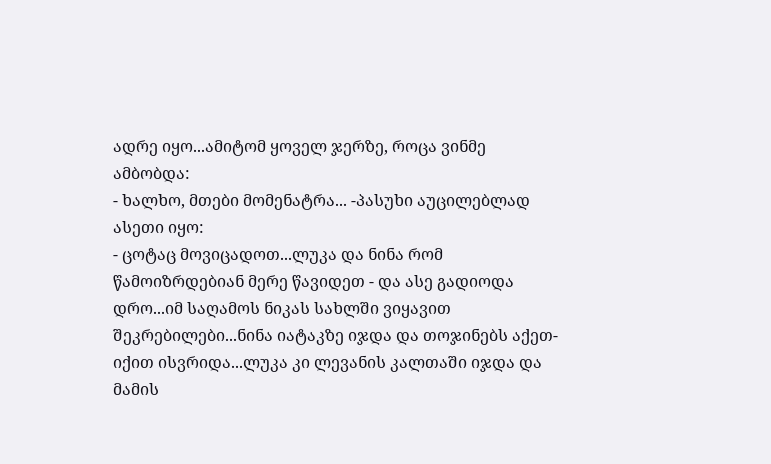ადრე იყო...ამიტომ ყოველ ჯერზე, როცა ვინმე ამბობდა:
- ხალხო, მთები მომენატრა... -პასუხი აუცილებლად ასეთი იყო:
- ცოტაც მოვიცადოთ...ლუკა და ნინა რომ წამოიზრდებიან მერე წავიდეთ - და ასე გადიოდა დრო...იმ საღამოს ნიკას სახლში ვიყავით შეკრებილები...ნინა იატაკზე იჯდა და თოჯინებს აქეთ-იქით ისვრიდა...ლუკა კი ლევანის კალთაში იჯდა და მამის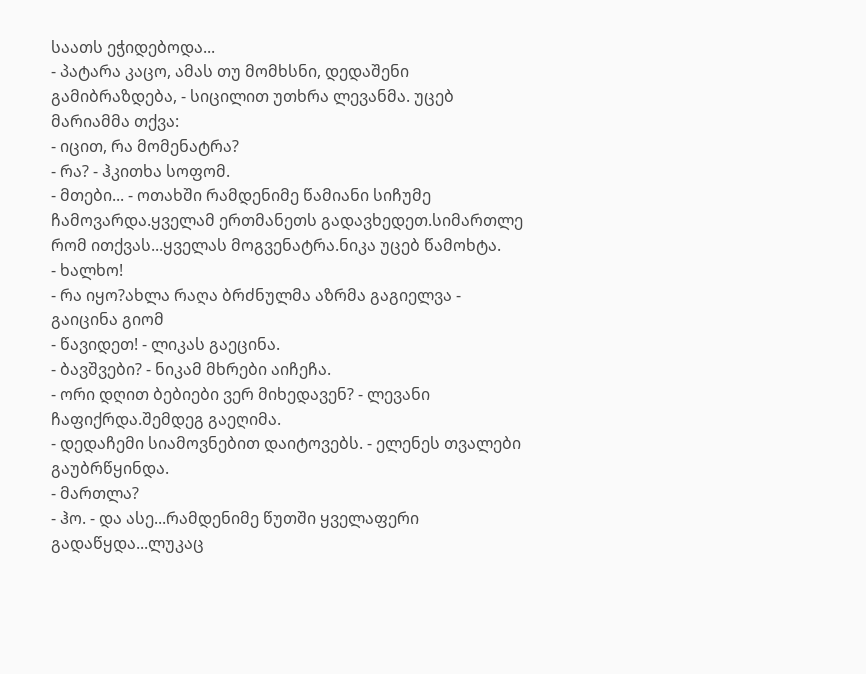საათს ეჭიდებოდა...
- პატარა კაცო, ამას თუ მომხსნი, დედაშენი გამიბრაზდება, - სიცილით უთხრა ლევანმა. უცებ მარიამმა თქვა:
- იცით, რა მომენატრა?
- რა? - ჰკითხა სოფომ.
- მთები... - ოთახში რამდენიმე წამიანი სიჩუმე ჩამოვარდა.ყველამ ერთმანეთს გადავხედეთ.სიმართლე რომ ითქვას...ყველას მოგვენატრა.ნიკა უცებ წამოხტა.
- ხალხო!
- რა იყო?ახლა რაღა ბრძნულმა აზრმა გაგიელვა - გაიცინა გიომ
- წავიდეთ! - ლიკას გაეცინა.
- ბავშვები? - ნიკამ მხრები აიჩეჩა.
- ორი დღით ბებიები ვერ მიხედავენ? - ლევანი ჩაფიქრდა.შემდეგ გაეღიმა.
- დედაჩემი სიამოვნებით დაიტოვებს. - ელენეს თვალები გაუბრწყინდა.
- მართლა?
- ჰო. - და ასე...რამდენიმე წუთში ყველაფერი გადაწყდა...ლუკაც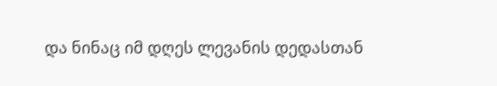და ნინაც იმ დღეს ლევანის დედასთან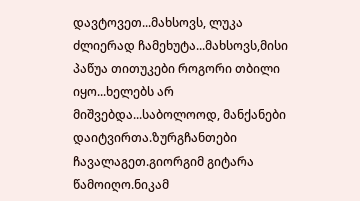დავტოვეთ...მახსოვს, ლუკა ძლიერად ჩამეხუტა...მახსოვს,მისი პაწუა თითუკები როგორი თბილი იყო...ხელებს არ მიშვებდა...საბოლოოდ, მანქანები დაიტვირთა.ზურგჩანთები ჩავალაგეთ.გიორგიმ გიტარა წამოიღო.ნიკამ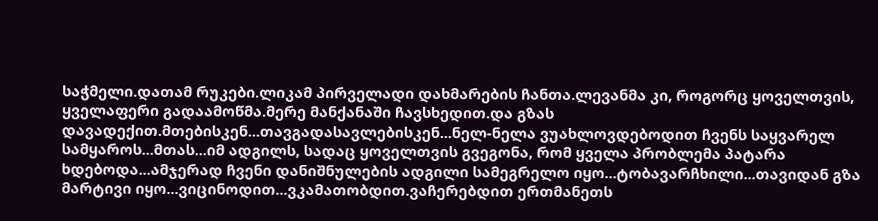საჭმელი.დათამ რუკები.ლიკამ პირველადი დახმარების ჩანთა.ლევანმა კი, როგორც ყოველთვის, ყველაფერი გადაამოწმა.მერე მანქანაში ჩავსხედით.და გზას დავადექით.მთებისკენ...თავგადასავლებისკენ...ნელ-ნელა ვუახლოვდებოდით ჩვენს საყვარელ სამყაროს...მთას...იმ ადგილს, სადაც ყოველთვის გვეგონა, რომ ყველა პრობლემა პატარა ხდებოდა...ამჯერად ჩვენი დანიშნულების ადგილი სამეგრელო იყო...ტობავარჩხილი...თავიდან გზა მარტივი იყო...ვიცინოდით...ვკამათობდით.ვაჩერებდით ერთმანეთს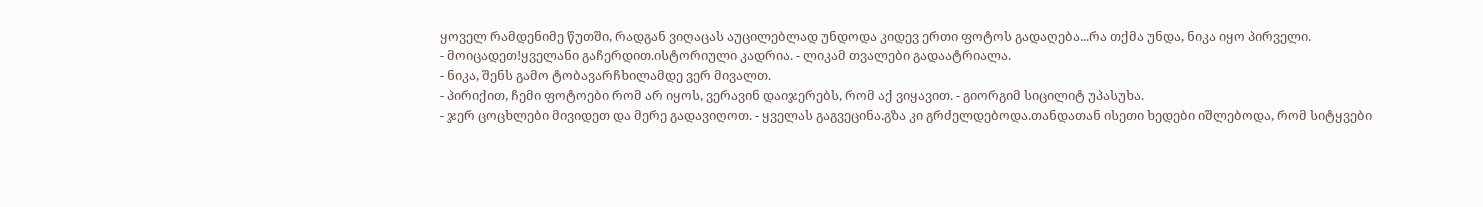ყოველ რამდენიმე წუთში, რადგან ვიღაცას აუცილებლად უნდოდა კიდევ ერთი ფოტოს გადაღება...რა თქმა უნდა, ნიკა იყო პირველი.
- მოიცადეთ!ყველანი გაჩერდით.ისტორიული კადრია. - ლიკამ თვალები გადაატრიალა.
- ნიკა, შენს გამო ტობავარჩხილამდე ვერ მივალთ.
- პირიქით, ჩემი ფოტოები რომ არ იყოს, ვერავინ დაიჯერებს, რომ აქ ვიყავით. - გიორგიმ სიცილიტ უპასუხა.
- ჯერ ცოცხლები მივიდეთ და მერე გადავიღოთ. - ყველას გაგვეცინა.გზა კი გრძელდებოდა.თანდათან ისეთი ხედები იშლებოდა, რომ სიტყვები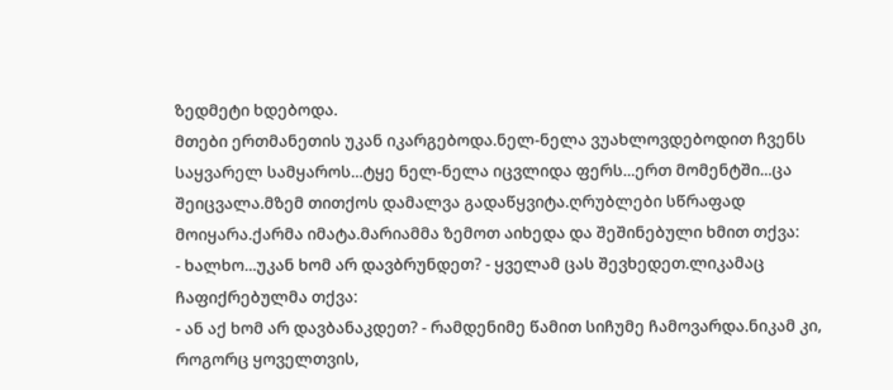ზედმეტი ხდებოდა.
მთები ერთმანეთის უკან იკარგებოდა.ნელ-ნელა ვუახლოვდებოდით ჩვენს საყვარელ სამყაროს...ტყე ნელ-ნელა იცვლიდა ფერს...ერთ მომენტში...ცა შეიცვალა.მზემ თითქოს დამალვა გადაწყვიტა.ღრუბლები სწრაფად მოიყარა.ქარმა იმატა.მარიამმა ზემოთ აიხედა და შეშინებული ხმით თქვა:
- ხალხო...უკან ხომ არ დავბრუნდეთ? - ყველამ ცას შევხედეთ.ლიკამაც ჩაფიქრებულმა თქვა:
- ან აქ ხომ არ დავბანაკდეთ? - რამდენიმე წამით სიჩუმე ჩამოვარდა.ნიკამ კი, როგორც ყოველთვის,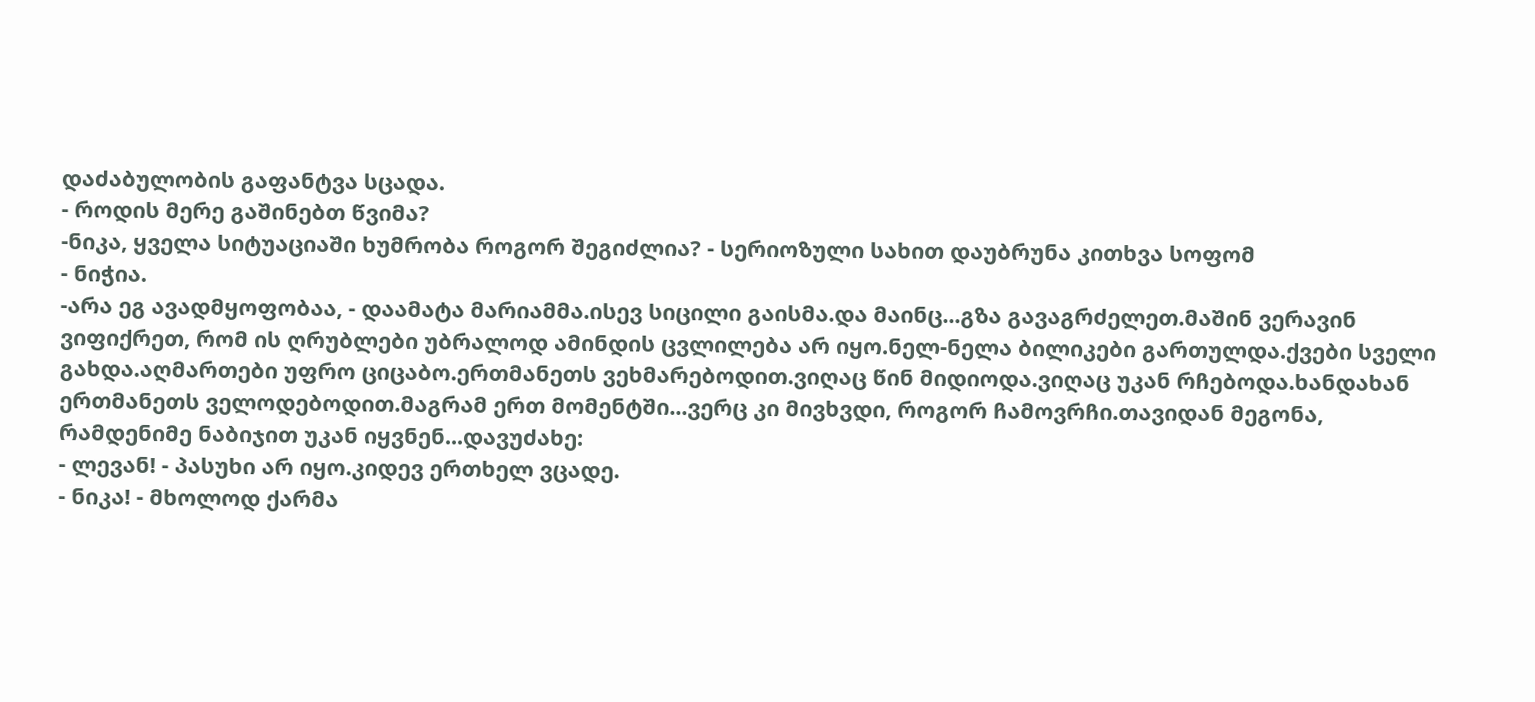დაძაბულობის გაფანტვა სცადა.
- როდის მერე გაშინებთ წვიმა?
-ნიკა, ყველა სიტუაციაში ხუმრობა როგორ შეგიძლია? - სერიოზული სახით დაუბრუნა კითხვა სოფომ
- ნიჭია.
-არა ეგ ავადმყოფობაა, - დაამატა მარიამმა.ისევ სიცილი გაისმა.და მაინც...გზა გავაგრძელეთ.მაშინ ვერავინ ვიფიქრეთ, რომ ის ღრუბლები უბრალოდ ამინდის ცვლილება არ იყო.ნელ-ნელა ბილიკები გართულდა.ქვები სველი გახდა.აღმართები უფრო ციცაბო.ერთმანეთს ვეხმარებოდით.ვიღაც წინ მიდიოდა.ვიღაც უკან რჩებოდა.ხანდახან ერთმანეთს ველოდებოდით.მაგრამ ერთ მომენტში...ვერც კი მივხვდი, როგორ ჩამოვრჩი.თავიდან მეგონა, რამდენიმე ნაბიჯით უკან იყვნენ...დავუძახე:
- ლევან! - პასუხი არ იყო.კიდევ ერთხელ ვცადე.
- ნიკა! - მხოლოდ ქარმა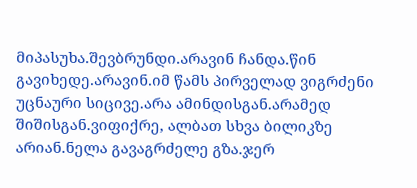მიპასუხა.შევბრუნდი.არავინ ჩანდა.წინ გავიხედე.არავინ.იმ წამს პირველად ვიგრძენი უცნაური სიცივე.არა ამინდისგან.არამედ შიშისგან.ვიფიქრე, ალბათ სხვა ბილიკზე არიან.ნელა გავაგრძელე გზა.ჯერ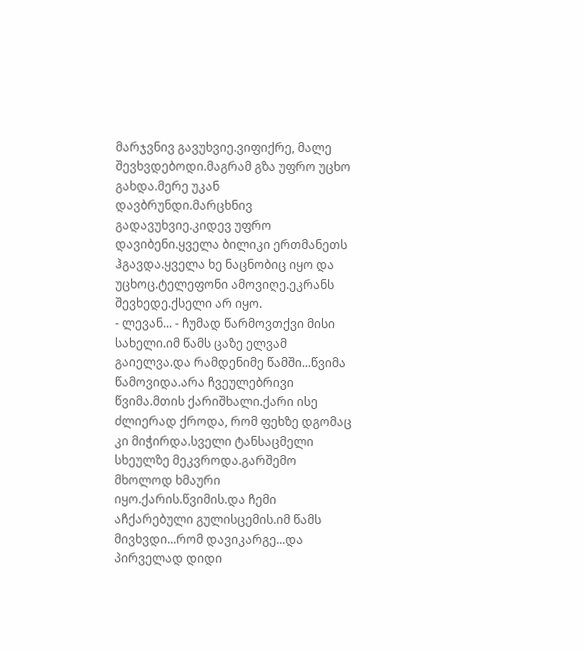მარჯვნივ გავუხვიე.ვიფიქრე, მალე შევხვდებოდი.მაგრამ გზა უფრო უცხო გახდა.მერე უკან დავბრუნდი.მარცხნივ გადავუხვიე.კიდევ უფრო დავიბენი.ყველა ბილიკი ერთმანეთს ჰგავდა.ყველა ხე ნაცნობიც იყო და უცხოც.ტელეფონი ამოვიღე.ეკრანს შევხედე.ქსელი არ იყო.
- ლევან... - ჩუმად წარმოვთქვი მისი სახელი.იმ წამს ცაზე ელვამ გაიელვა.და რამდენიმე წამში...წვიმა წამოვიდა.არა ჩვეულებრივი წვიმა.მთის ქარიშხალი.ქარი ისე ძლიერად ქროდა, რომ ფეხზე დგომაც კი მიჭირდა.სველი ტანსაცმელი სხეულზე მეკვროდა.გარშემო მხოლოდ ხმაური იყო.ქარის.წვიმის.და ჩემი აჩქარებული გულისცემის.იმ წამს მივხვდი...რომ დავიკარგე...და პირველად დიდი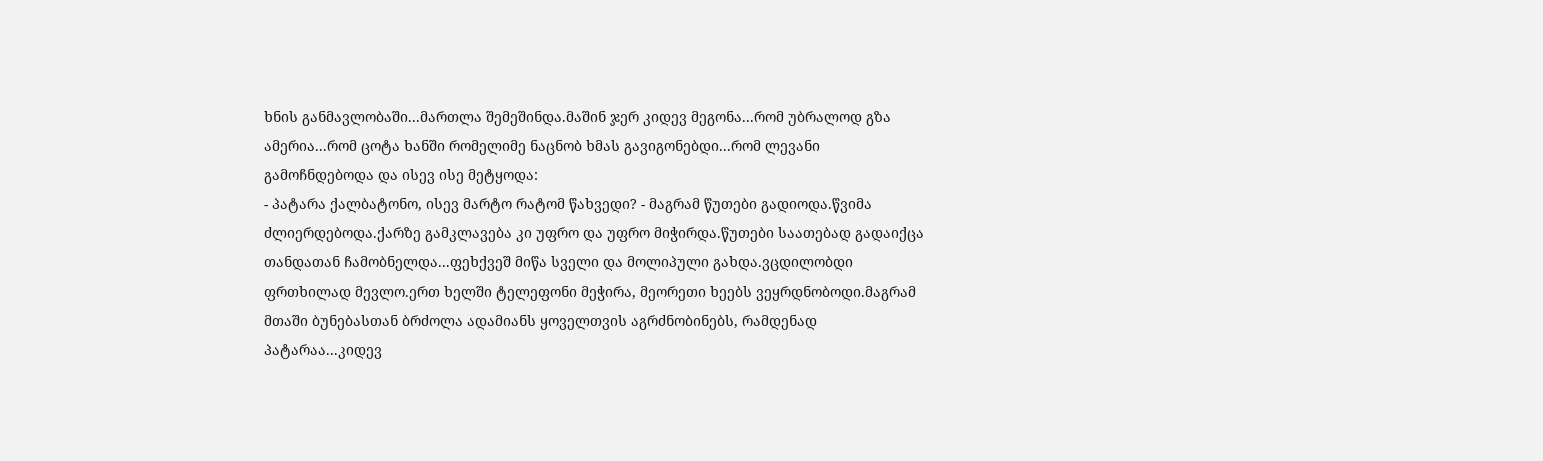ხნის განმავლობაში...მართლა შემეშინდა.მაშინ ჯერ კიდევ მეგონა...რომ უბრალოდ გზა ამერია...რომ ცოტა ხანში რომელიმე ნაცნობ ხმას გავიგონებდი...რომ ლევანი გამოჩნდებოდა და ისევ ისე მეტყოდა:
- პატარა ქალბატონო, ისევ მარტო რატომ წახვედი? - მაგრამ წუთები გადიოდა.წვიმა ძლიერდებოდა.ქარზე გამკლავება კი უფრო და უფრო მიჭირდა.წუთები საათებად გადაიქცა თანდათან ჩამობნელდა...ფეხქვეშ მიწა სველი და მოლიპული გახდა.ვცდილობდი ფრთხილად მევლო.ერთ ხელში ტელეფონი მეჭირა, მეორეთი ხეებს ვეყრდნობოდი.მაგრამ მთაში ბუნებასთან ბრძოლა ადამიანს ყოველთვის აგრძნობინებს, რამდენად პატარაა...კიდევ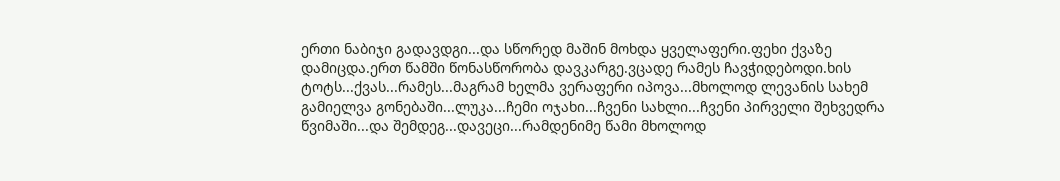ერთი ნაბიჯი გადავდგი...და სწორედ მაშინ მოხდა ყველაფერი.ფეხი ქვაზე დამიცდა.ერთ წამში წონასწორობა დავკარგე.ვცადე რამეს ჩავჭიდებოდი.ხის ტოტს...ქვას...რამეს...მაგრამ ხელმა ვერაფერი იპოვა...მხოლოდ ლევანის სახემ გამიელვა გონებაში...ლუკა...ჩემი ოჯახი...ჩვენი სახლი...ჩვენი პირველი შეხვედრა წვიმაში...და შემდეგ...დავეცი...რამდენიმე წამი მხოლოდ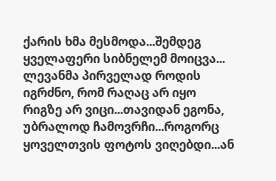ქარის ხმა მესმოდა...შემდეგ ყველაფერი სიბნელემ მოიცვა...
ლევანმა პირველად როდის იგრძნო, რომ რაღაც არ იყო რიგზე არ ვიცი...თავიდან ეგონა, უბრალოდ ჩამოვრჩი...როგორც ყოველთვის ფოტოს ვიღებდი...ან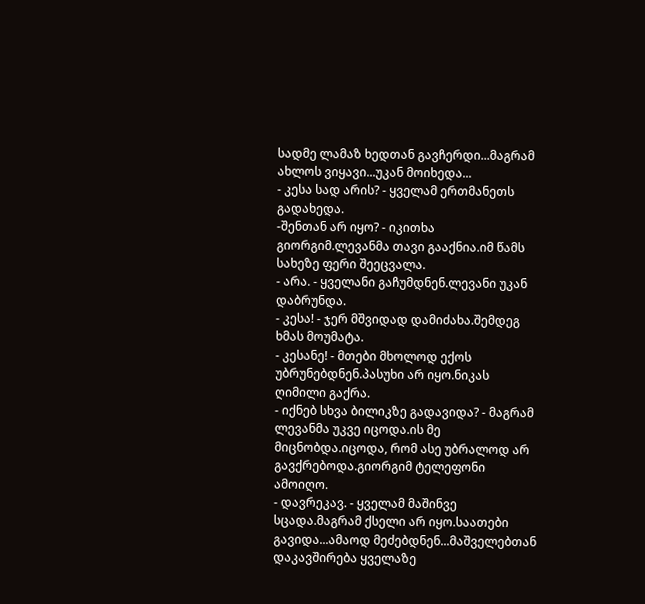სადმე ლამაზ ხედთან გავჩერდი...მაგრამ ახლოს ვიყავი...უკან მოიხედა...
- კესა სად არის? - ყველამ ერთმანეთს გადახედა.
-შენთან არ იყო? - იკითხა გიორგიმ.ლევანმა თავი გააქნია.იმ წამს სახეზე ფერი შეეცვალა.
- არა. - ყველანი გაჩუმდნენ.ლევანი უკან დაბრუნდა.
- კესა! - ჯერ მშვიდად დამიძახა.შემდეგ ხმას მოუმატა.
- კესანე! - მთები მხოლოდ ექოს უბრუნებდნენ.პასუხი არ იყო.ნიკას ღიმილი გაქრა.
- იქნებ სხვა ბილიკზე გადავიდა? - მაგრამ ლევანმა უკვე იცოდა.ის მე მიცნობდა.იცოდა, რომ ასე უბრალოდ არ გავქრებოდა.გიორგიმ ტელეფონი ამოიღო.
- დავრეკავ. - ყველამ მაშინვე სცადა.მაგრამ ქსელი არ იყო.საათები გავიდა...ამაოდ მეძებდნენ...მაშველებთან დაკავშირება ყველაზე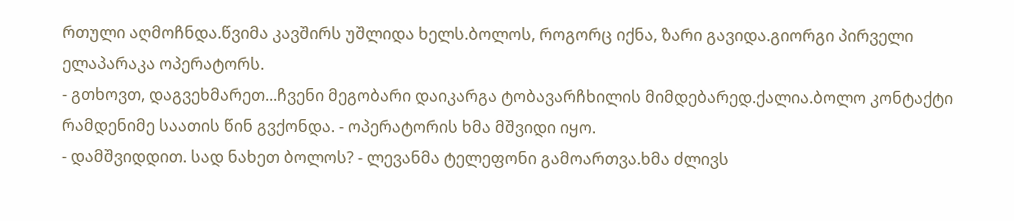რთული აღმოჩნდა.წვიმა კავშირს უშლიდა ხელს.ბოლოს, როგორც იქნა, ზარი გავიდა.გიორგი პირველი ელაპარაკა ოპერატორს.
- გთხოვთ, დაგვეხმარეთ...ჩვენი მეგობარი დაიკარგა ტობავარჩხილის მიმდებარედ.ქალია.ბოლო კონტაქტი რამდენიმე საათის წინ გვქონდა. - ოპერატორის ხმა მშვიდი იყო.
- დამშვიდდით. სად ნახეთ ბოლოს? - ლევანმა ტელეფონი გამოართვა.ხმა ძლივს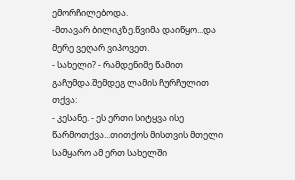ემორჩილებოდა.
-მთავარ ბილიკზე.წვიმა დაიწყო...და მერე ვეღარ ვიპოვეთ.
- სახელი? - რამდენიმე წამით გაჩუმდა.შემდეგ ლამის ჩურჩულით თქვა:
- კესანე. - ეს ერთი სიტყვა ისე წარმოთქვა...თითქოს მისთვის მთელი სამყარო ამ ერთ სახელში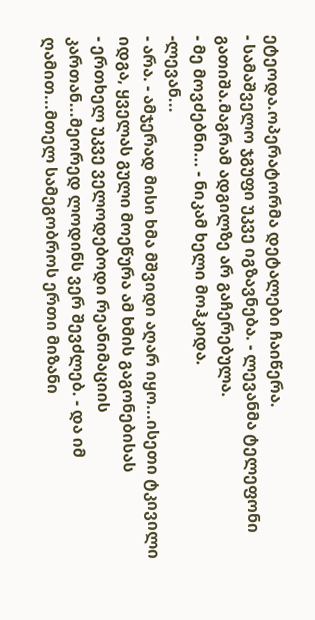ეტეოდა.ოპერატორმა დეტალები ჩაიწერა.
- სამაშველო ჯგუფი უკვე იგზავნება. - ლევანმა ტელეფონი გათიშა.მაგრამ ადგილზე არ გაჩერებულა.
- მე მოვძებნი... - ნიკამ ხელი მოჰკიდა.
-ლევან...
- არა. - ამჯერად მისი ხმა მშვიდი აღარ იყო...ისეთი ტკივილი იდგა, ყველას გული მოეწურა ამ ხმის გაგონებისას
- ერთხელ უკვე ველოდებოდი რეანიმაციის კართან...მეორედ ლოდინს ვერ შევძლებ. - და იმ ღამით...მთელ სამეგობროს ერთი მიზანი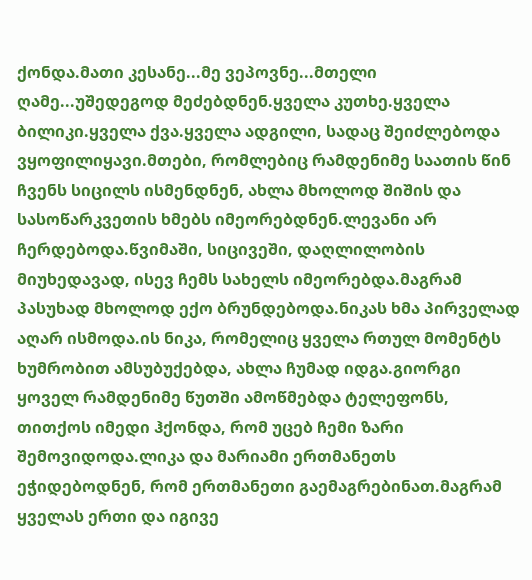ქონდა.მათი კესანე...მე ვეპოვნე...მთელი ღამე...უშედეგოდ მეძებდნენ.ყველა კუთხე.ყველა ბილიკი.ყველა ქვა.ყველა ადგილი, სადაც შეიძლებოდა ვყოფილიყავი.მთები, რომლებიც რამდენიმე საათის წინ ჩვენს სიცილს ისმენდნენ, ახლა მხოლოდ შიშის და სასოწარკვეთის ხმებს იმეორებდნენ.ლევანი არ ჩერდებოდა.წვიმაში, სიცივეში, დაღლილობის მიუხედავად, ისევ ჩემს სახელს იმეორებდა.მაგრამ პასუხად მხოლოდ ექო ბრუნდებოდა.ნიკას ხმა პირველად აღარ ისმოდა.ის ნიკა, რომელიც ყველა რთულ მომენტს ხუმრობით ამსუბუქებდა, ახლა ჩუმად იდგა.გიორგი ყოველ რამდენიმე წუთში ამოწმებდა ტელეფონს, თითქოს იმედი ჰქონდა, რომ უცებ ჩემი ზარი შემოვიდოდა.ლიკა და მარიამი ერთმანეთს ეჭიდებოდნენ, რომ ერთმანეთი გაემაგრებინათ.მაგრამ ყველას ერთი და იგივე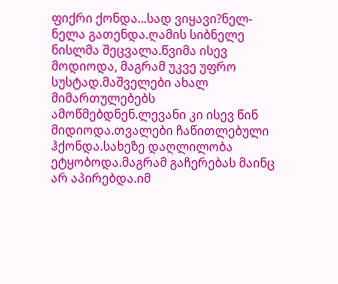ფიქრი ქონდა...სად ვიყავი?ნელ-ნელა გათენდა.ღამის სიბნელე ნისლმა შეცვალა.წვიმა ისევ მოდიოდა, მაგრამ უკვე უფრო სუსტად.მაშველები ახალ მიმართულებებს ამოწმებდნენ.ლევანი კი ისევ წინ მიდიოდა.თვალები ჩაწითლებული ჰქონდა.სახეზე დაღლილობა ეტყობოდა.მაგრამ გაჩერებას მაინც არ აპირებდა.იმ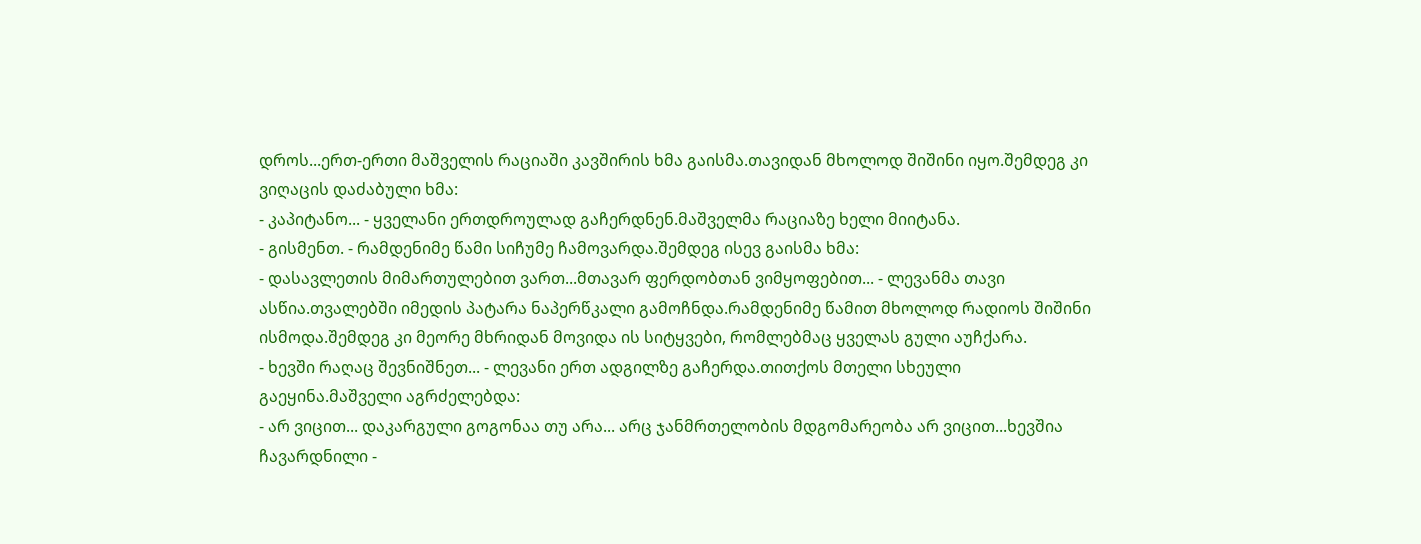დროს...ერთ-ერთი მაშველის რაციაში კავშირის ხმა გაისმა.თავიდან მხოლოდ შიშინი იყო.შემდეგ კი ვიღაცის დაძაბული ხმა:
- კაპიტანო... - ყველანი ერთდროულად გაჩერდნენ.მაშველმა რაციაზე ხელი მიიტანა.
- გისმენთ. - რამდენიმე წამი სიჩუმე ჩამოვარდა.შემდეგ ისევ გაისმა ხმა:
- დასავლეთის მიმართულებით ვართ...მთავარ ფერდობთან ვიმყოფებით... - ლევანმა თავი ასწია.თვალებში იმედის პატარა ნაპერწკალი გამოჩნდა.რამდენიმე წამით მხოლოდ რადიოს შიშინი ისმოდა.შემდეგ კი მეორე მხრიდან მოვიდა ის სიტყვები, რომლებმაც ყველას გული აუჩქარა.
- ხევში რაღაც შევნიშნეთ... - ლევანი ერთ ადგილზე გაჩერდა.თითქოს მთელი სხეული გაეყინა.მაშველი აგრძელებდა:
- არ ვიცით... დაკარგული გოგონაა თუ არა... არც ჯანმრთელობის მდგომარეობა არ ვიცით...ხევშია ჩავარდნილი -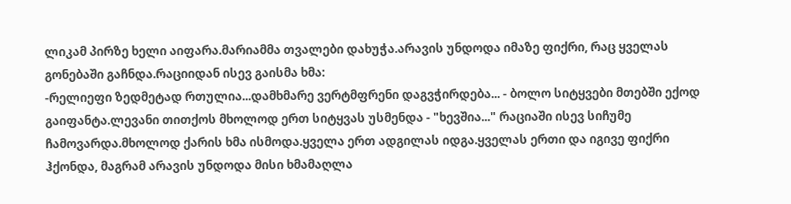ლიკამ პირზე ხელი აიფარა.მარიამმა თვალები დახუჭა.არავის უნდოდა იმაზე ფიქრი, რაც ყველას გონებაში გაჩნდა.რაციიდან ისევ გაისმა ხმა:
-რელიეფი ზედმეტად რთულია...დამხმარე ვერტმფრენი დაგვჭირდება... - ბოლო სიტყვები მთებში ექოდ გაიფანტა.ლევანი თითქოს მხოლოდ ერთ სიტყვას უსმენდა - "ხევშია..." რაციაში ისევ სიჩუმე ჩამოვარდა.მხოლოდ ქარის ხმა ისმოდა.ყველა ერთ ადგილას იდგა.ყველას ერთი და იგივე ფიქრი ჰქონდა, მაგრამ არავის უნდოდა მისი ხმამაღლა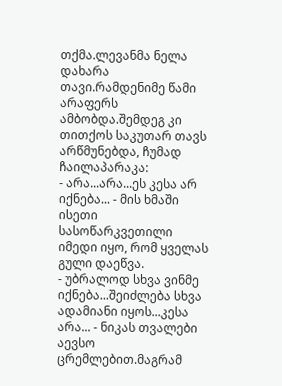თქმა.ლევანმა ნელა დახარა თავი.რამდენიმე წამი არაფერს ამბობდა.შემდეგ კი თითქოს საკუთარ თავს არწმუნებდა, ჩუმად ჩაილაპარაკა:
- არა...არა...ეს კესა არ იქნება... - მის ხმაში ისეთი სასოწარკვეთილი იმედი იყო, რომ ყველას გული დაეწვა.
- უბრალოდ სხვა ვინმე იქნება...შეიძლება სხვა ადამიანი იყოს...კესა არა... - ნიკას თვალები აევსო ცრემლებით.მაგრამ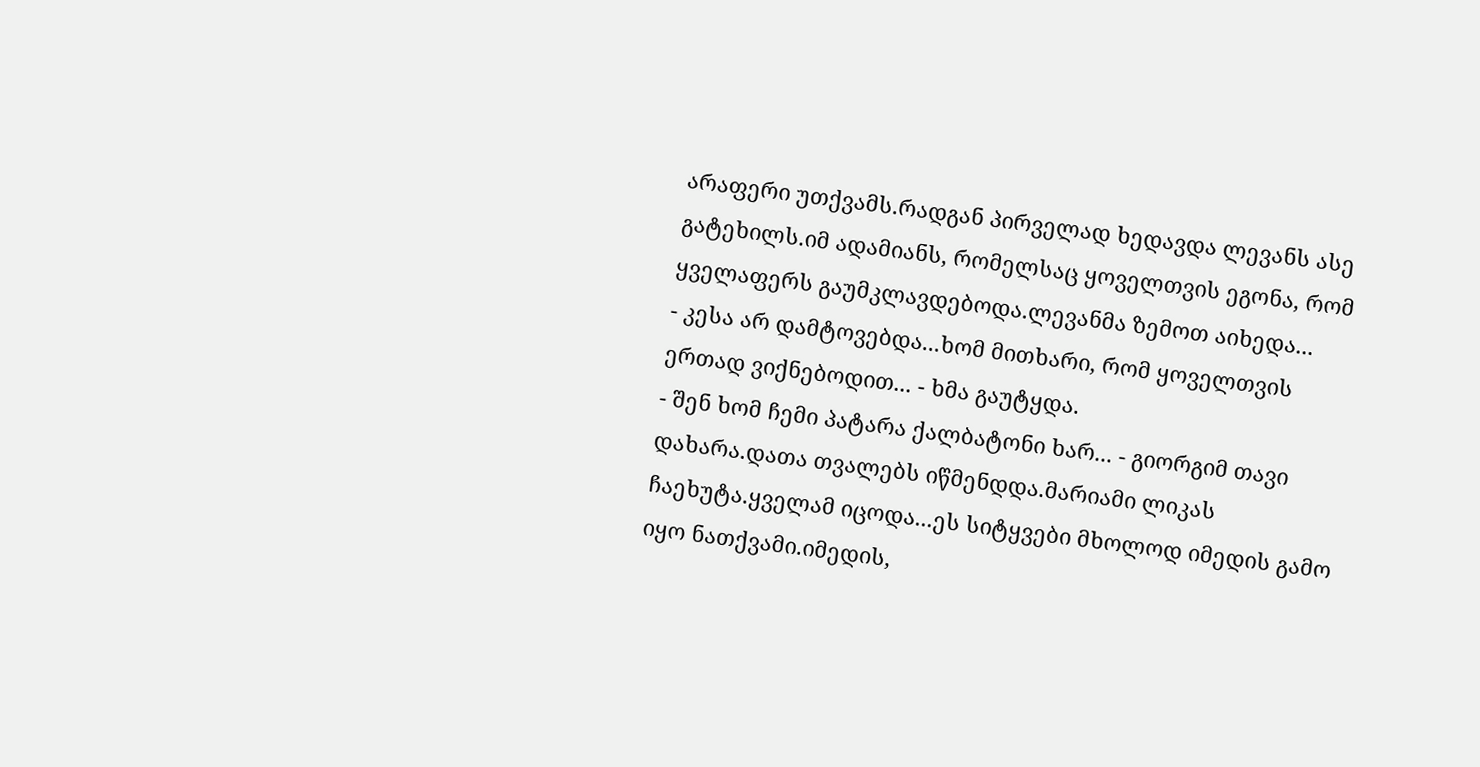არაფერი უთქვამს.რადგან პირველად ხედავდა ლევანს ასე გატეხილს.იმ ადამიანს, რომელსაც ყოველთვის ეგონა, რომ ყველაფერს გაუმკლავდებოდა.ლევანმა ზემოთ აიხედა...
- კესა არ დამტოვებდა...ხომ მითხარი, რომ ყოველთვის ერთად ვიქნებოდით... - ხმა გაუტყდა.
- შენ ხომ ჩემი პატარა ქალბატონი ხარ... - გიორგიმ თავი დახარა.დათა თვალებს იწმენდდა.მარიამი ლიკას ჩაეხუტა.ყველამ იცოდა...ეს სიტყვები მხოლოდ იმედის გამო იყო ნათქვამი.იმედის,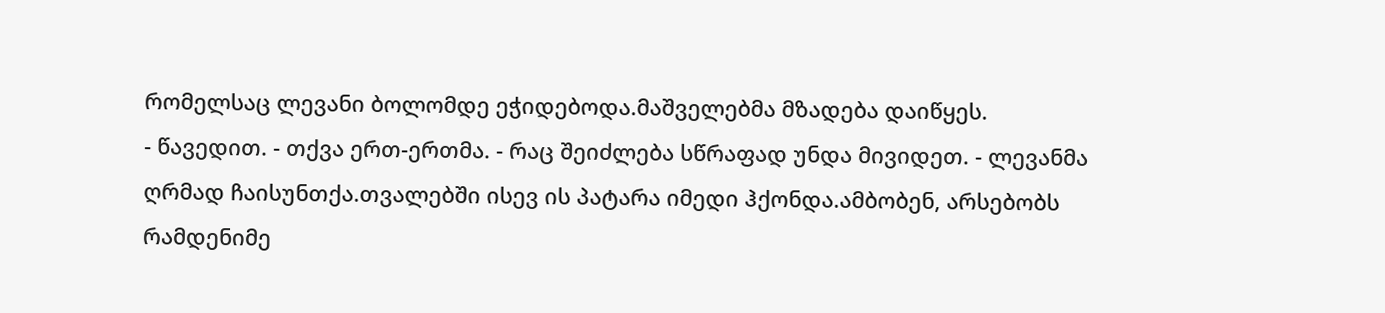რომელსაც ლევანი ბოლომდე ეჭიდებოდა.მაშველებმა მზადება დაიწყეს.
- წავედით. - თქვა ერთ-ერთმა. - რაც შეიძლება სწრაფად უნდა მივიდეთ. - ლევანმა ღრმად ჩაისუნთქა.თვალებში ისევ ის პატარა იმედი ჰქონდა.ამბობენ, არსებობს რამდენიმე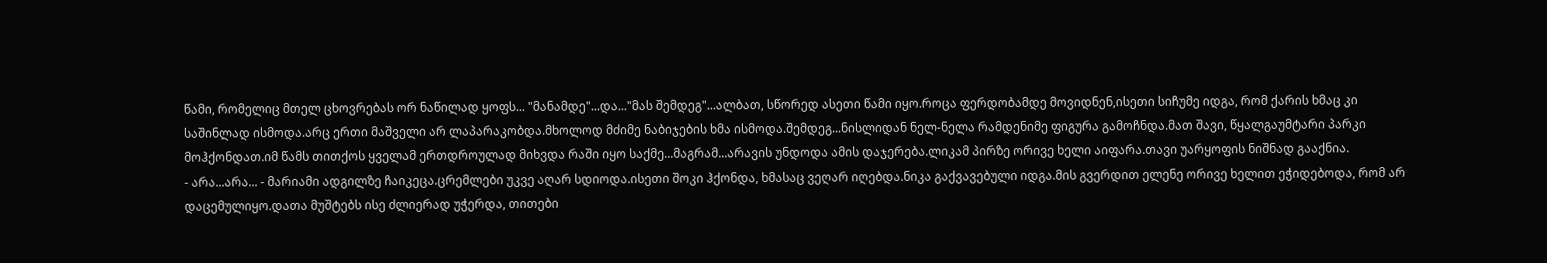წამი, რომელიც მთელ ცხოვრებას ორ ნაწილად ყოფს... "მანამდე"...და..."მას შემდეგ"...ალბათ, სწორედ ასეთი წამი იყო.როცა ფერდობამდე მოვიდნენ,ისეთი სიჩუმე იდგა, რომ ქარის ხმაც კი საშინლად ისმოდა.არც ერთი მაშველი არ ლაპარაკობდა.მხოლოდ მძიმე ნაბიჯების ხმა ისმოდა.შემდეგ...ნისლიდან ნელ-ნელა რამდენიმე ფიგურა გამოჩნდა.მათ შავი, წყალგაუმტარი პარკი მოჰქონდათ.იმ წამს თითქოს ყველამ ერთდროულად მიხვდა რაში იყო საქმე...მაგრამ...არავის უნდოდა ამის დაჯერება.ლიკამ პირზე ორივე ხელი აიფარა.თავი უარყოფის ნიშნად გააქნია.
- არა...არა... - მარიამი ადგილზე ჩაიკეცა.ცრემლები უკვე აღარ სდიოდა.ისეთი შოკი ჰქონდა, ხმასაც ვეღარ იღებდა.ნიკა გაქვავებული იდგა.მის გვერდით ელენე ორივე ხელით ეჭიდებოდა, რომ არ დაცემულიყო.დათა მუშტებს ისე ძლიერად უჭერდა, თითები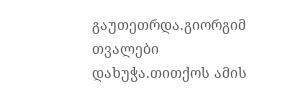გაუთეთრდა.გიორგიმ თვალები დახუჭა.თითქოს ამის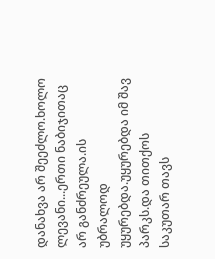დანახვა არ შეეძლო.ხოლო ლევანი...ერთი ნაბიჯითაც არ განძრეულა.ის უბრალოდ უყურებდა.უყურებდა იმ შავ პარკს.და თითქოს საკუთარ თავს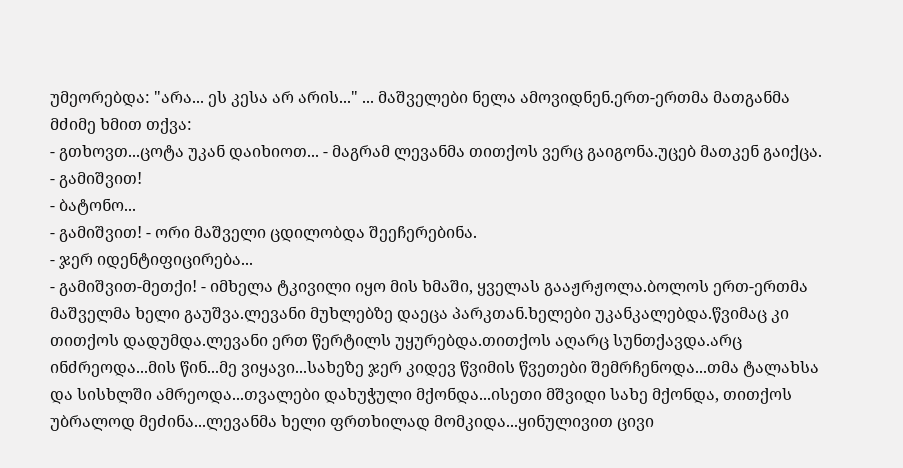უმეორებდა: "არა... ეს კესა არ არის..." ... მაშველები ნელა ამოვიდნენ.ერთ-ერთმა მათგანმა მძიმე ხმით თქვა:
- გთხოვთ...ცოტა უკან დაიხიოთ... - მაგრამ ლევანმა თითქოს ვერც გაიგონა.უცებ მათკენ გაიქცა.
- გამიშვით!
- ბატონო...
- გამიშვით! - ორი მაშველი ცდილობდა შეეჩერებინა.
- ჯერ იდენტიფიცირება...
- გამიშვით-მეთქი! - იმხელა ტკივილი იყო მის ხმაში, ყველას გააჟრჟოლა.ბოლოს ერთ-ერთმა მაშველმა ხელი გაუშვა.ლევანი მუხლებზე დაეცა პარკთან.ხელები უკანკალებდა.წვიმაც კი თითქოს დადუმდა.ლევანი ერთ წერტილს უყურებდა.თითქოს აღარც სუნთქავდა.არც ინძრეოდა...მის წინ...მე ვიყავი...სახეზე ჯერ კიდევ წვიმის წვეთები შემრჩენოდა...თმა ტალახსა და სისხლში ამრეოდა...თვალები დახუჭული მქონდა...ისეთი მშვიდი სახე მქონდა, თითქოს უბრალოდ მეძინა...ლევანმა ხელი ფრთხილად მომკიდა...ყინულივით ცივი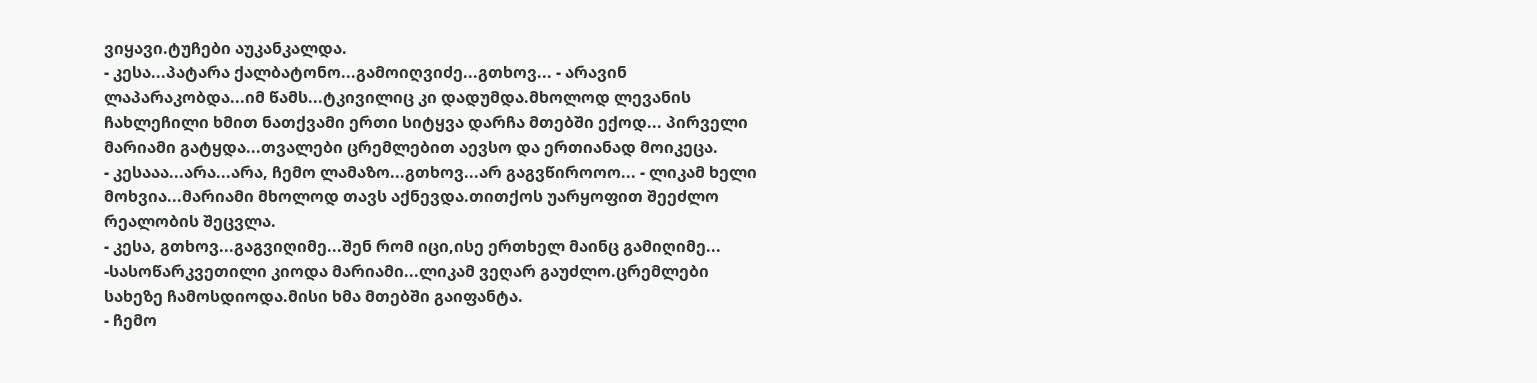ვიყავი.ტუჩები აუკანკალდა.
- კესა...პატარა ქალბატონო...გამოიღვიძე...გთხოვ... - არავინ ლაპარაკობდა...იმ წამს...ტკივილიც კი დადუმდა.მხოლოდ ლევანის ჩახლეჩილი ხმით ნათქვამი ერთი სიტყვა დარჩა მთებში ექოდ... პირველი მარიამი გატყდა...თვალები ცრემლებით აევსო და ერთიანად მოიკეცა.
- კესააა...არა...არა, ჩემო ლამაზო...გთხოვ...არ გაგვწიროოო... - ლიკამ ხელი მოხვია...მარიამი მხოლოდ თავს აქნევდა.თითქოს უარყოფით შეეძლო რეალობის შეცვლა.
- კესა, გთხოვ...გაგვიღიმე...შენ რომ იცი,ისე ერთხელ მაინც გამიღიმე... -სასოწარკვეთილი კიოდა მარიამი...ლიკამ ვეღარ გაუძლო.ცრემლები სახეზე ჩამოსდიოდა.მისი ხმა მთებში გაიფანტა.
- ჩემო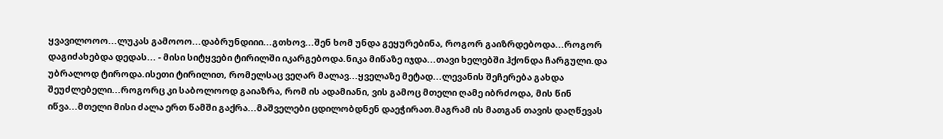ყვავილოოო...ლუკას გამოოო...დაბრუნდიიი...გთხოვ...შენ ხომ უნდა გეყურებინა, როგორ გაიზრდებოდა...როგორ დაგიძახებდა დედას... - მისი სიტყვები ტირილში იკარგებოდა.ნიკა მიწაზე იჯდა...თავი ხელებში ჰქონდა ჩარგული.და უბრალოდ ტიროდა.ისეთი ტირილით, რომელსაც ვეღარ მალავ...ყველაზე მეტად...ლევანის შეჩერება გახდა შეუძლებელი...როგორც კი საბოლოოდ გაიაზრა, რომ ის ადამიანი, ვის გამოც მთელი ღამე იბრძოდა, მის წინ იწვა...მთელი მისი ძალა ერთ წამში გაქრა...მაშველები ცდილობდნენ დაეჭირათ.მაგრამ ის მათგან თავის დაღწევას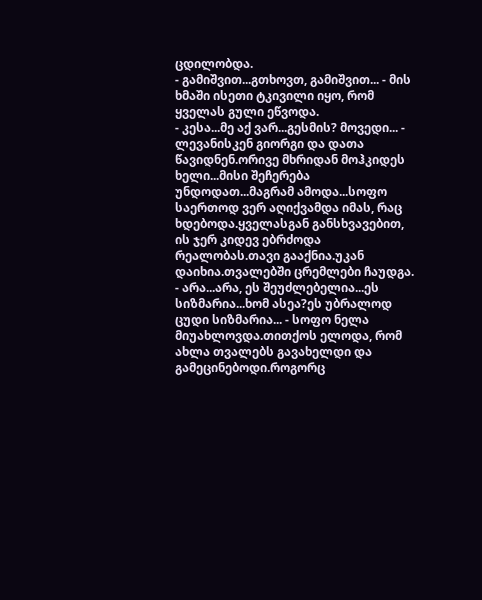ცდილობდა.
- გამიშვით...გთხოვთ, გამიშვით... - მის ხმაში ისეთი ტკივილი იყო, რომ ყველას გული ეწვოდა.
- კესა...მე აქ ვარ...გესმის? მოვედი... - ლევანისკენ გიორგი და დათა წავიდნენ.ორივე მხრიდან მოჰკიდეს ხელი...მისი შეჩერება უნდოდათ...მაგრამ ამოდა...სოფო საერთოდ ვერ აღიქვამდა იმას, რაც ხდებოდა.ყველასგან განსხვავებით, ის ჯერ კიდევ ებრძოდა რეალობას.თავი გააქნია.უკან დაიხია.თვალებში ცრემლები ჩაუდგა.
- არა...არა, ეს შეუძლებელია...ეს სიზმარია...ხომ ასეა?ეს უბრალოდ ცუდი სიზმარია... - სოფო ნელა მიუახლოვდა.თითქოს ელოდა, რომ ახლა თვალებს გავახელდი და გამეცინებოდი.როგორც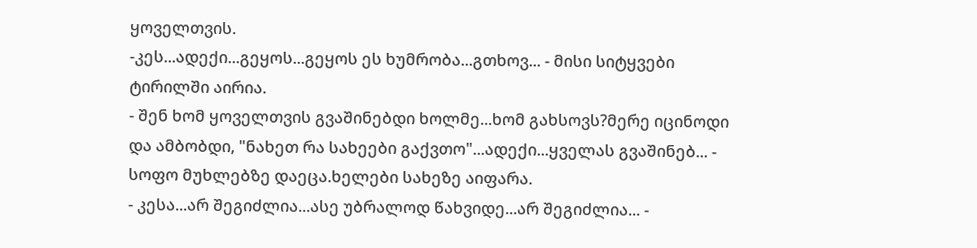ყოველთვის.
-კეს...ადექი...გეყოს...გეყოს ეს ხუმრობა...გთხოვ... - მისი სიტყვები ტირილში აირია.
- შენ ხომ ყოველთვის გვაშინებდი ხოლმე...ხომ გახსოვს?მერე იცინოდი და ამბობდი, "ნახეთ რა სახეები გაქვთო"...ადექი...ყველას გვაშინებ... - სოფო მუხლებზე დაეცა.ხელები სახეზე აიფარა.
- კესა...არ შეგიძლია...ასე უბრალოდ წახვიდე...არ შეგიძლია... -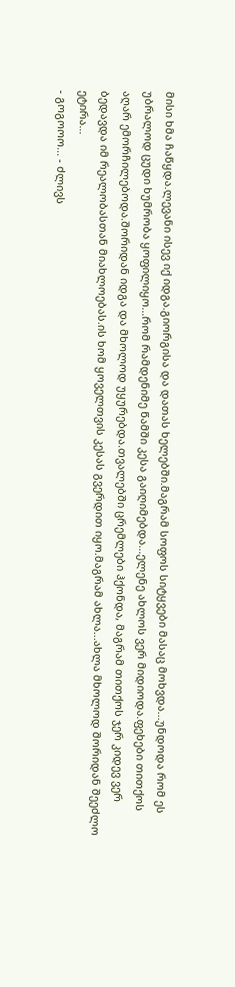მისი ხმა ჩაწყდა.ლევანი ისევ იქ იდგა.გიორგისა და დათას ხელებში.მაგრამ სოფოს სიტყვები მასაც მოხვდა...უნდოდა რომ ეს უბრალოდ ცუდი ხუმრობა ყოფილიყო...რომ რამდენიმე წამში კესა გაიღიმებდა...ელენე ახლოს ვერ მიდიოდა.ფეხები თითქოს აღარ ემორჩილებოდა.შორიდან იდგა და მხოლოდ უყურებდა.თვალებში ცრემლები ჰქონდა, მაგრამ თითქოს ჯერ კიდევ ვერ ბედავდა იმ რეალობასთან მიახლოებას.ის ხომ ყოველთვის კესას გვერდით იყო.მაგრამ ახლა...ახლა მხოლოდ შორიდან შეეძლო ეტირა...
- გოგოოო... - ძლივს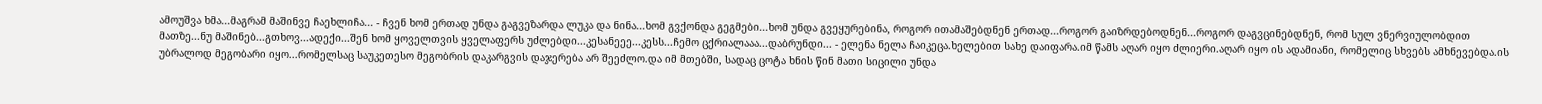ამოუშვა ხმა...მაგრამ მაშინვე ჩაეხლიჩა... - ჩვენ ხომ ერთად უნდა გაგვეზარდა ლუკა და ნინა...ხომ გვქონდა გეგმები...ხომ უნდა გვეყურებინა, როგორ ითამაშებდნენ ერთად...როგორ გაიზრდებოდნენ...როგორ დაგვცინებდნენ, რომ სულ ვნერვიულობდით მათზე...ნუ მაშინებ...გთხოვ...ადექი...შენ ხომ ყოველთვის ყველაფერს უძლებდი...კესანეეე...კესს...ჩემო ცქრიალააა...დაბრუნდი... - ელენა ნელა ჩაიკეცა.ხელებით სახე დაიფარა.იმ წამს აღარ იყო ძლიერი.აღარ იყო ის ადამიანი, რომელიც სხვებს ამხნევებდა.ის უბრალოდ მეგობარი იყო...რომელსაც საუკეთესო მეგობრის დაკარგვის დაჯერება არ შეეძლო.და იმ მთებში, სადაც ცოტა ხნის წინ მათი სიცილი უნდა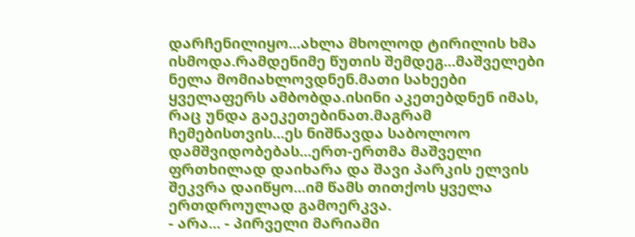დარჩენილიყო...ახლა მხოლოდ ტირილის ხმა ისმოდა.რამდენიმე წუთის შემდეგ...მაშველები ნელა მომიახლოვდნენ.მათი სახეები ყველაფერს ამბობდა.ისინი აკეთებდნენ იმას, რაც უნდა გაეკეთებინათ.მაგრამ ჩემებისთვის...ეს ნიშნავდა საბოლოო დამშვიდობებას...ერთ-ერთმა მაშველი ფრთხილად დაიხარა და შავი პარკის ელვის შეკვრა დაიწყო...იმ წამს თითქოს ყველა ერთდროულად გამოერკვა.
- არა... - პირველი მარიამი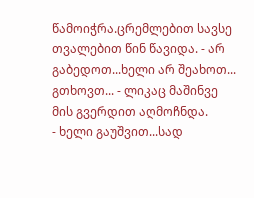წამოიჭრა.ცრემლებით სავსე თვალებით წინ წავიდა. - არ გაბედოთ...ხელი არ შეახოთ... გთხოვთ... - ლიკაც მაშინვე მის გვერდით აღმოჩნდა.
- ხელი გაუშვით...სად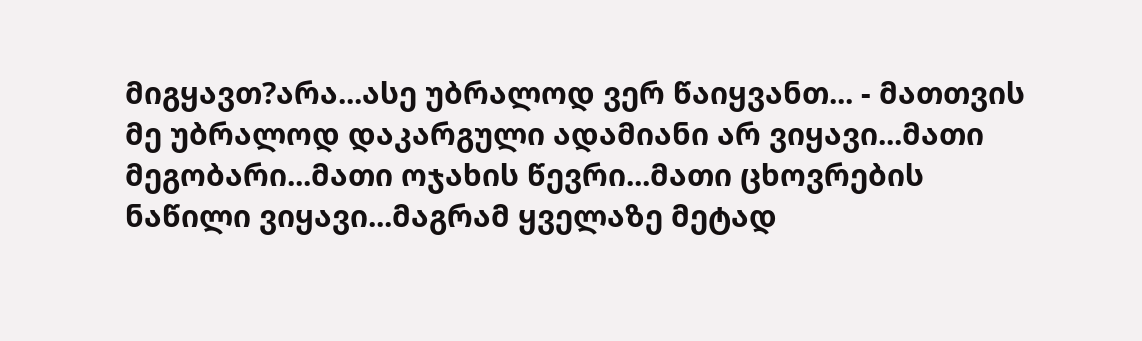მიგყავთ?არა...ასე უბრალოდ ვერ წაიყვანთ... - მათთვის მე უბრალოდ დაკარგული ადამიანი არ ვიყავი...მათი მეგობარი...მათი ოჯახის წევრი...მათი ცხოვრების ნაწილი ვიყავი...მაგრამ ყველაზე მეტად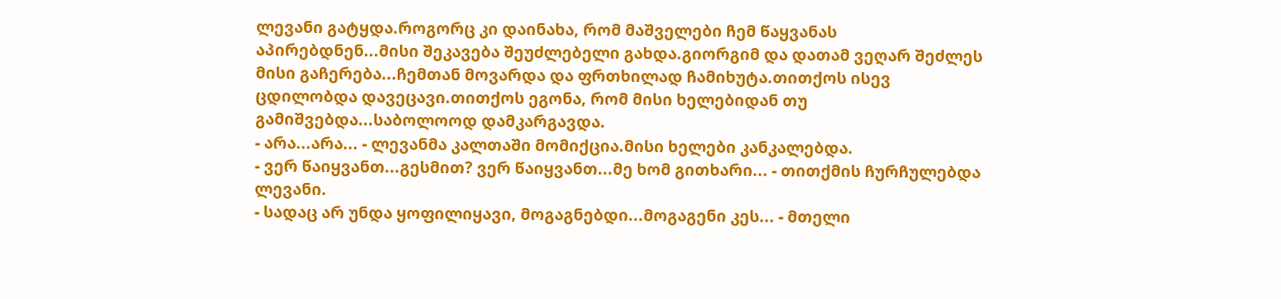ლევანი გატყდა.როგორც კი დაინახა, რომ მაშველები ჩემ წაყვანას აპირებდნენ...მისი შეკავება შეუძლებელი გახდა.გიორგიმ და დათამ ვეღარ შეძლეს მისი გაჩერება...ჩემთან მოვარდა და ფრთხილად ჩამიხუტა.თითქოს ისევ ცდილობდა დავეცავი.თითქოს ეგონა, რომ მისი ხელებიდან თუ გამიშვებდა...საბოლოოდ დამკარგავდა.
- არა...არა... - ლევანმა კალთაში მომიქცია.მისი ხელები კანკალებდა.
- ვერ წაიყვანთ...გესმით? ვერ წაიყვანთ...მე ხომ გითხარი... - თითქმის ჩურჩულებდა ლევანი.
- სადაც არ უნდა ყოფილიყავი, მოგაგნებდი...მოგაგენი კეს... - მთელი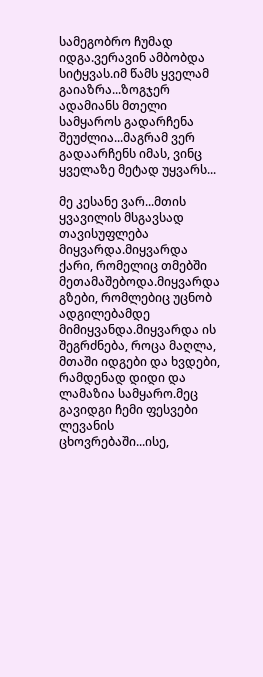სამეგობრო ჩუმად იდგა.ვერავინ ამბობდა სიტყვას.იმ წამს ყველამ გაიაზრა...ზოგჯერ ადამიანს მთელი სამყაროს გადარჩენა შეუძლია...მაგრამ ვერ გადაარჩენს იმას, ვინც ყველაზე მეტად უყვარს...

მე კესანე ვარ...მთის ყვავილის მსგავსად თავისუფლება მიყვარდა.მიყვარდა ქარი, რომელიც თმებში მეთამაშებოდა.მიყვარდა გზები, რომლებიც უცნობ ადგილებამდე მიმიყვანდა.მიყვარდა ის შეგრძნება, როცა მაღლა, მთაში იდგები და ხვდები, რამდენად დიდი და ლამაზია სამყარო.მეც გავიდგი ჩემი ფესვები ლევანის ცხოვრებაში...ისე,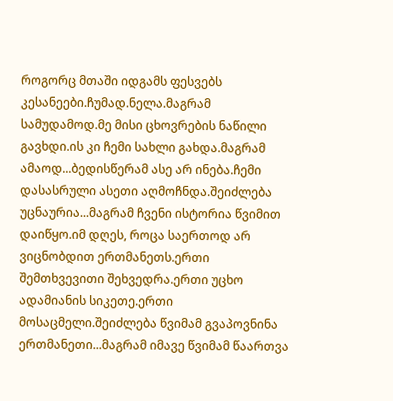როგორც მთაში იდგამს ფესვებს კესანეები.ჩუმად.ნელა.მაგრამ სამუდამოდ.მე მისი ცხოვრების ნაწილი გავხდი.ის კი ჩემი სახლი გახდა.მაგრამ ამაოდ...ბედისწერამ ასე არ ინება.ჩემი დასასრული ასეთი აღმოჩნდა.შეიძლება უცნაურია...მაგრამ ჩვენი ისტორია წვიმით დაიწყო.იმ დღეს, როცა საერთოდ არ ვიცნობდით ერთმანეთს.ერთი შემთხვევითი შეხვედრა.ერთი უცხო ადამიანის სიკეთე.ერთი მოსაცმელი.შეიძლება წვიმამ გვაპოვნინა ერთმანეთი...მაგრამ იმავე წვიმამ წაართვა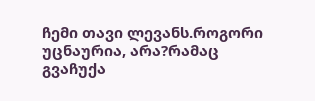ჩემი თავი ლევანს.როგორი უცნაურია, არა?რამაც გვაჩუქა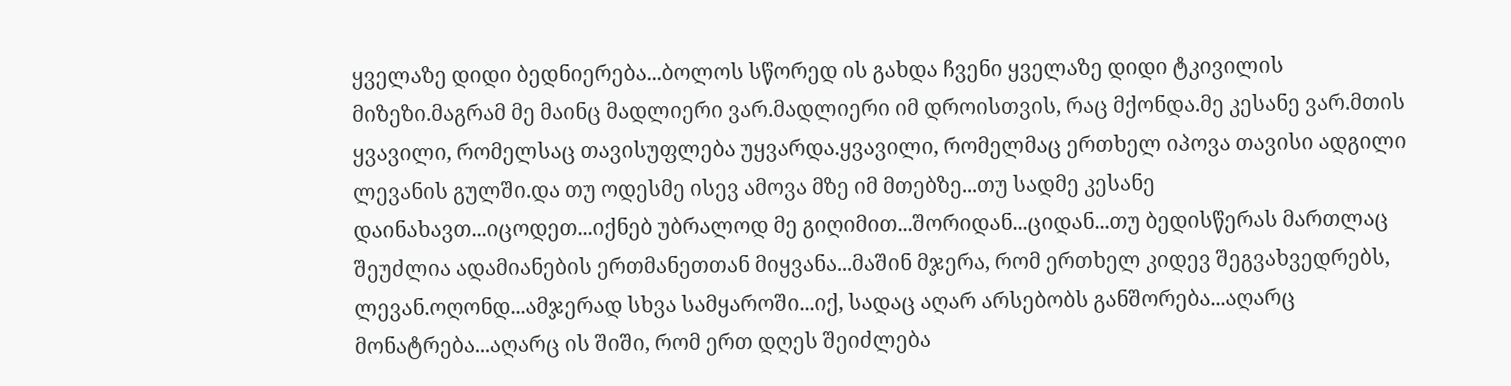ყველაზე დიდი ბედნიერება...ბოლოს სწორედ ის გახდა ჩვენი ყველაზე დიდი ტკივილის მიზეზი.მაგრამ მე მაინც მადლიერი ვარ.მადლიერი იმ დროისთვის, რაც მქონდა.მე კესანე ვარ.მთის ყვავილი, რომელსაც თავისუფლება უყვარდა.ყვავილი, რომელმაც ერთხელ იპოვა თავისი ადგილი ლევანის გულში.და თუ ოდესმე ისევ ამოვა მზე იმ მთებზე...თუ სადმე კესანე დაინახავთ...იცოდეთ...იქნებ უბრალოდ მე გიღიმით...შორიდან...ციდან...თუ ბედისწერას მართლაც შეუძლია ადამიანების ერთმანეთთან მიყვანა...მაშინ მჯერა, რომ ერთხელ კიდევ შეგვახვედრებს, ლევან.ოღონდ...ამჯერად სხვა სამყაროში...იქ, სადაც აღარ არსებობს განშორება...აღარც მონატრება...აღარც ის შიში, რომ ერთ დღეს შეიძლება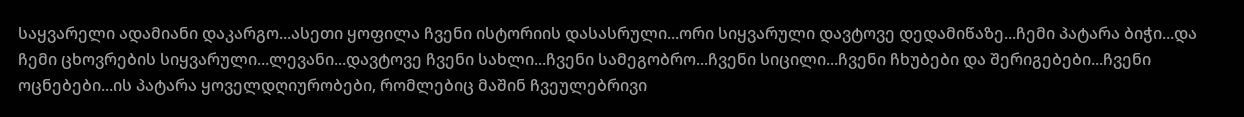საყვარელი ადამიანი დაკარგო...ასეთი ყოფილა ჩვენი ისტორიის დასასრული...ორი სიყვარული დავტოვე დედამიწაზე...ჩემი პატარა ბიჭი...და ჩემი ცხოვრების სიყვარული...ლევანი...დავტოვე ჩვენი სახლი...ჩვენი სამეგობრო...ჩვენი სიცილი...ჩვენი ჩხუბები და შერიგებები...ჩვენი ოცნებები...ის პატარა ყოველდღიურობები, რომლებიც მაშინ ჩვეულებრივი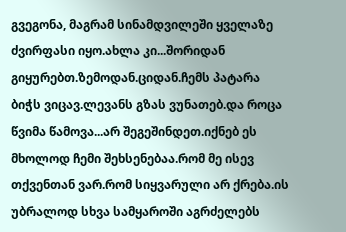გვეგონა, მაგრამ სინამდვილეში ყველაზე ძვირფასი იყო.ახლა კი...შორიდან გიყურებთ.ზემოდან.ციდან.ჩემს პატარა ბიჭს ვიცავ.ლევანს გზას ვუნათებ.და როცა წვიმა წამოვა...არ შეგეშინდეთ.იქნებ ეს მხოლოდ ჩემი შეხსენებაა.რომ მე ისევ თქვენთან ვარ.რომ სიყვარული არ ქრება.ის უბრალოდ სხვა სამყაროში აგრძელებს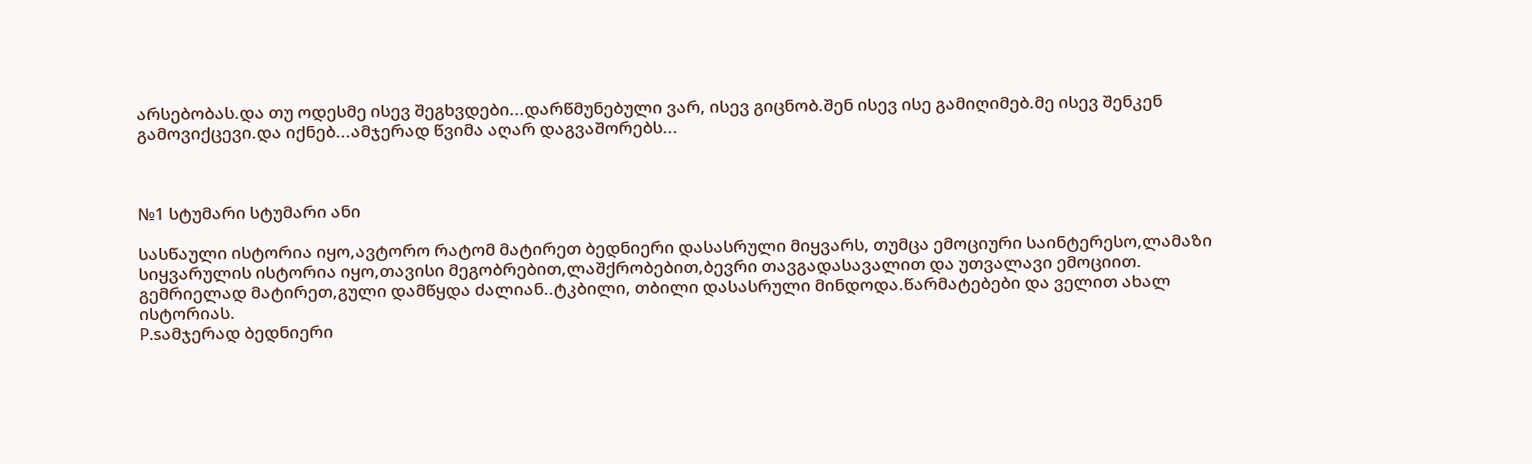არსებობას.და თუ ოდესმე ისევ შეგხვდები...დარწმუნებული ვარ, ისევ გიცნობ.შენ ისევ ისე გამიღიმებ.მე ისევ შენკენ გამოვიქცევი.და იქნებ...ამჯერად წვიმა აღარ დაგვაშორებს...



№1 სტუმარი სტუმარი ანი

სასწაული ისტორია იყო,ავტორო რატომ მატირეთ ბედნიერი დასასრული მიყვარს, თუმცა ემოციური საინტერესო,ლამაზი სიყვარულის ისტორია იყო,თავისი მეგობრებით,ლაშქრობებით,ბევრი თავგადასავალით და უთვალავი ემოციით. გემრიელად მატირეთ,გული დამწყდა ძალიან..ტკბილი, თბილი დასასრული მინდოდა.წარმატებები და ველით ახალ ისტორიას.
P.sამჯერად ბედნიერი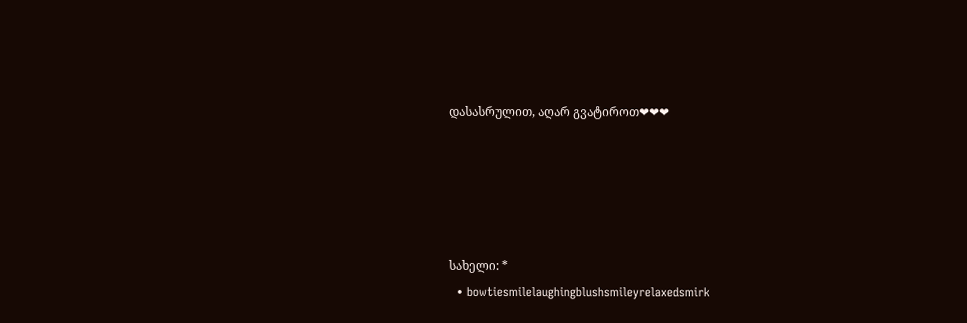დასასრულით, აღარ გვატიროთ❤❤❤





სახელი: *
  • bowtiesmilelaughingblushsmileyrelaxedsmirk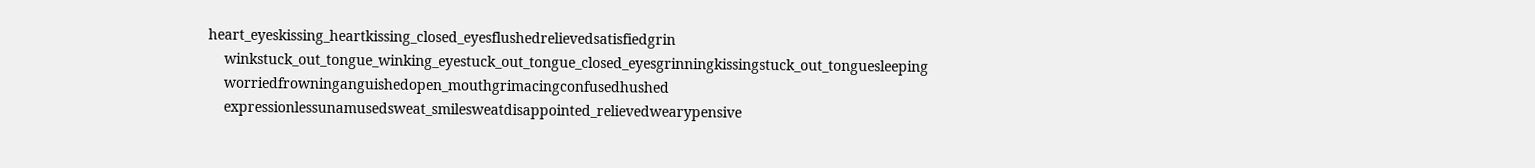heart_eyeskissing_heartkissing_closed_eyesflushedrelievedsatisfiedgrin
    winkstuck_out_tongue_winking_eyestuck_out_tongue_closed_eyesgrinningkissingstuck_out_tonguesleeping
    worriedfrowninganguishedopen_mouthgrimacingconfusedhushed
    expressionlessunamusedsweat_smilesweatdisappointed_relievedwearypensive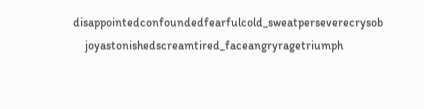disappointedconfoundedfearfulcold_sweatperseverecrysob
    joyastonishedscreamtired_faceangryragetriumph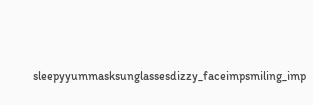sleepyyummasksunglassesdizzy_faceimpsmiling_imp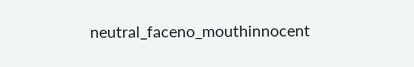neutral_faceno_mouthinnocent